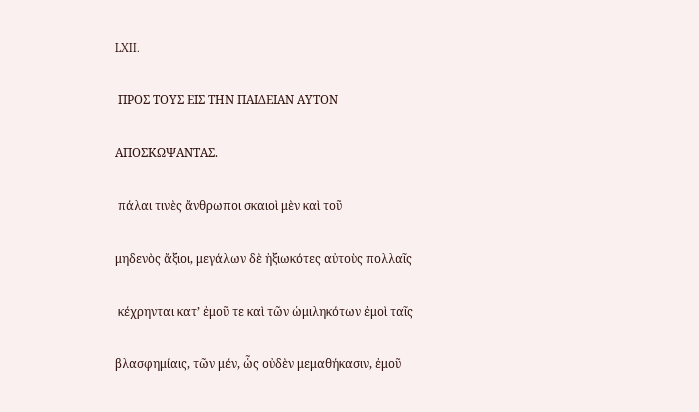LXII.

 ΠΡΟΣ ΤΟΥΣ ΕΙΣ ΤΗΝ ΠΑΙΔΕΙΑΝ ΑΥΤΟΝ

ΑΠΟΣΚΩΨΑΝΤΑΣ.

 πάλαι τινὲς ἄνθρωποι σκαιοὶ μὲν καὶ τοῦ

μηδενὸς ἄξιοι, μεγάλων δὲ ἠξιωκότες αὐτοὺς πολλαῖς

 κέχρηνται κατ’ ἐμοῦ τε καὶ τῶν ὡμιληκότων ἐμοὶ ταῖς

βλασφημίαις, τῶν μέν, ὧς οὐδὲν μεμαθήκασιν, ἐμοῦ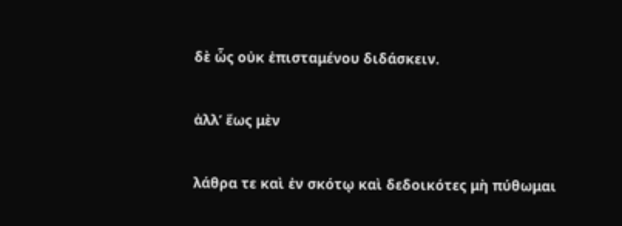δὲ ὧς οὐκ ἐπισταμένου διδάσκειν.

ἀλλ’ ἕως μὲν

λάθρα τε καὶ ἐν σκότῳ καὶ δεδοικότες μὴ πύθωμαι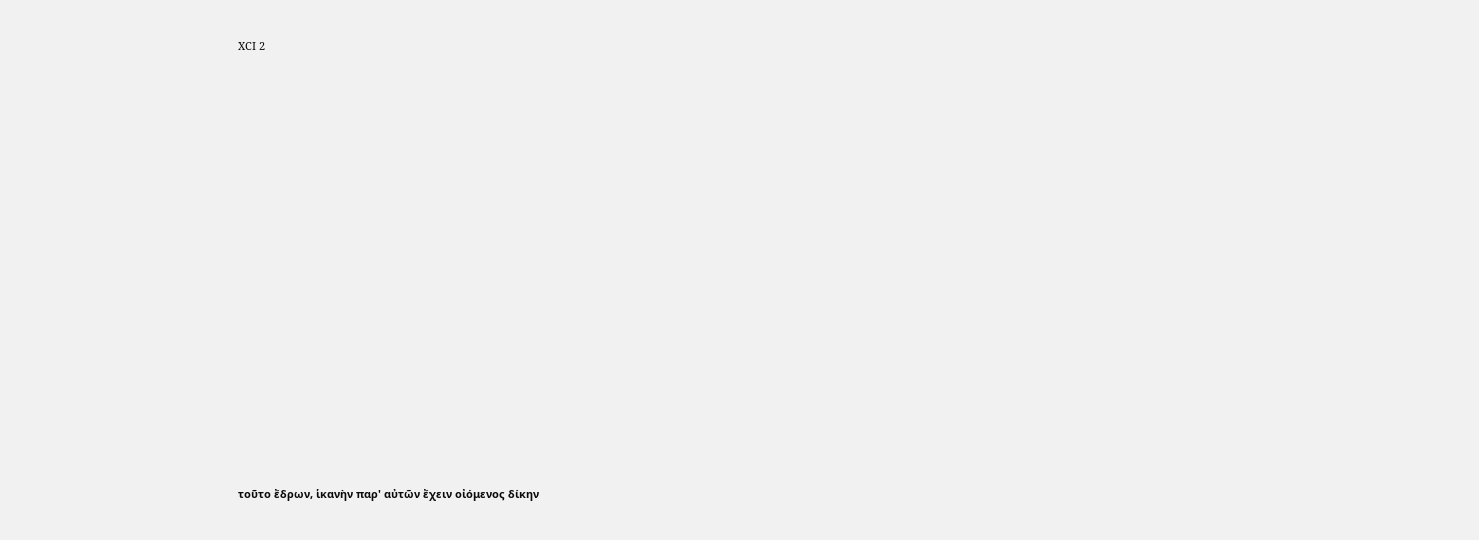XCI 2

















τοῦτο ἔδρων, ἱκανὴν παρ' αὐτῶν ἔχειν οἰόμενος δίκην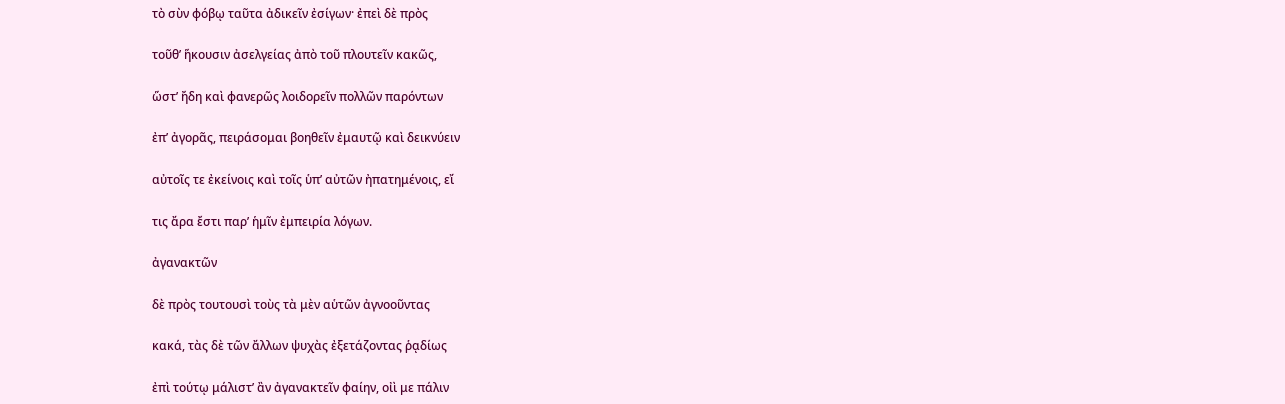τὸ σὺν φόβῳ ταῦτα ἀδικεῖν ἐσίγων· ἐπεὶ δὲ πρὸς

τοῦθ’ ἥκουσιν ἀσελγείας ἀπὸ τοῦ πλουτεῖν κακῶς,

ὥστ’ ἤδη καὶ φανερῶς λοιδορεῖν πολλῶν παρόντων

ἐπ’ ἀγορᾶς, πειράσομαι βοηθεῖν ἐμαυτῷ καὶ δεικνύειν

αὐτοῖς τε ἐκείνοις καὶ τοῖς ὑπ’ αὐτῶν ἠπατημένοις, εἴ

τις ἄρα ἔστι παρ’ ἡμῖν ἐμπειρία λόγων.

ἀγανακτῶν

δὲ πρὸς τουτουσὶ τοὺς τὰ μὲν αὑτῶν ἀγνοοῦντας

κακά, τὰς δὲ τῶν ἄλλων ψυχὰς ἐξετάζοντας ῥᾳδίως

ἐπὶ τούτῳ μάλιστ’ ἂν ἀγανακτεῖν φαίην, οἰὶ με πάλιν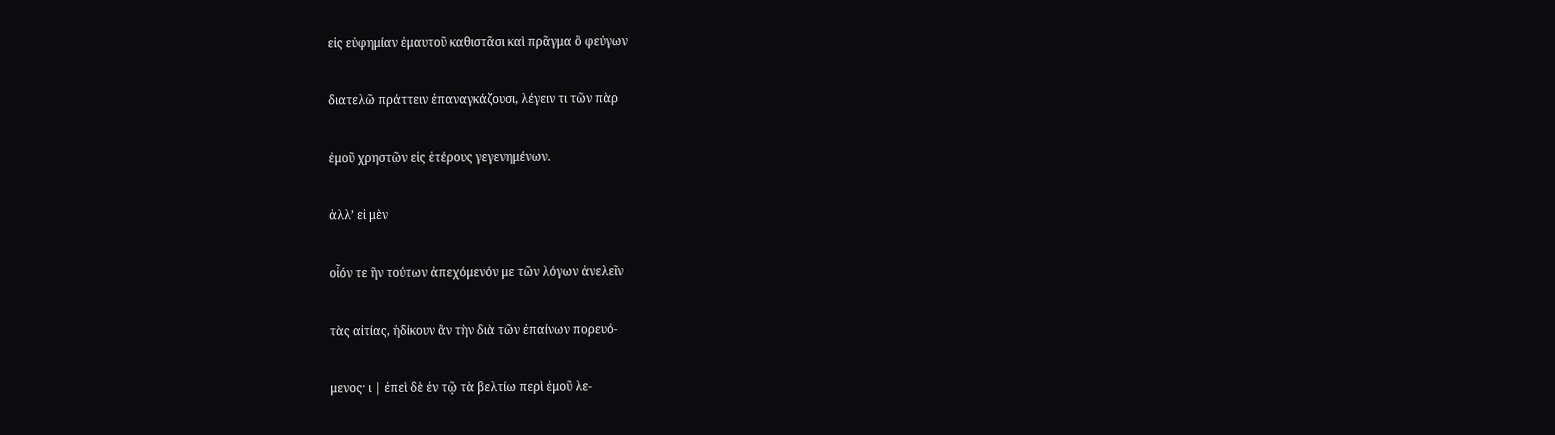εἰς εὐφημίαν ἐμαυτοῦ καθιστᾶσι καὶ πρᾶγμα ὃ φεύγων

διατελῶ πράττειν ἐπαναγκάζουσι, λέγειν τι τῶν πὰρ

ἐμοῦ χρηστῶν εἰς ἑτέρους γεγενημένων.

ἀλλ’ εἰ μὲν

οἷόν τε ἣν τούτων ἀπεχόμενόν με τῶν λόγων ἀνελεῖν

τὰς αἰτίας, ἠδίκουν ἂν τὴν διὰ τῶν ἐπαίνων πορευό-

μενος· ι | ἐπεὶ δὲ ἐν τῷ τὰ βελτίω περὶ ἐμοῦ λε-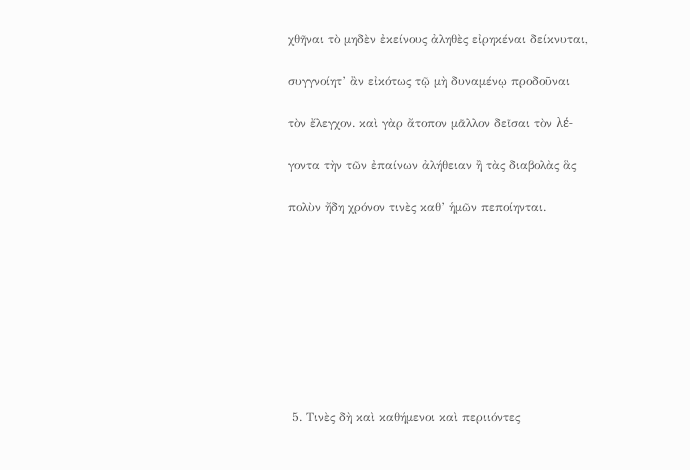χθῆναι τὸ μηδὲν ἐκείνους ἀληθὲς εἰρηκέναι δείκνυται,

συγγνοίητ’ ἂν εἰκότως τῷ μὴ δυναμένῳ προδοῦναι

τὸν ἔλεγχον. καὶ γὰρ ἄτοπον μᾶλλον δεῖσαι τὸν λέ-

γοντα τὴν τῶν ἐπαίνων ἀλήθειαν ἢ τὰς διαβολὰς ἃς

πολὺν ἤδη χρόνον τινὲς καθ’ ἡμῶν πεποίηνται.









 5. Τινὲς δὴ καὶ καθήμενοι καὶ περιιόντες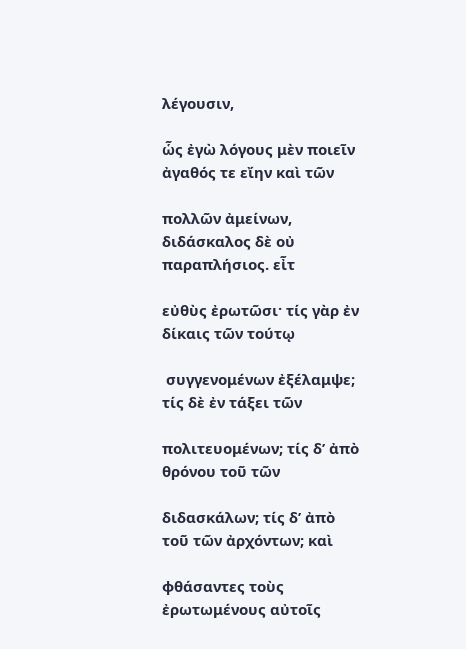λέγουσιν,

ὧς ἐγὼ λόγους μὲν ποιεῖν ἀγαθός τε εἴην καὶ τῶν

πολλῶν ἀμείνων, διδάσκαλος δὲ οὐ παραπλήσιος. εἶτ

εὐθὺς ἐρωτῶσι· τίς γὰρ ἐν δίκαις τῶν τούτῳ

 συγγενομένων ἐξέλαμψε; τίς δὲ ἐν τάξει τῶν

πολιτευομένων; τίς δ’ ἀπὸ θρόνου τοῦ τῶν

διδασκάλων; τίς δ’ ἀπὸ τοῦ τῶν ἀρχόντων; καὶ

φθάσαντες τοὺς ἐρωτωμένους αὐτοῖς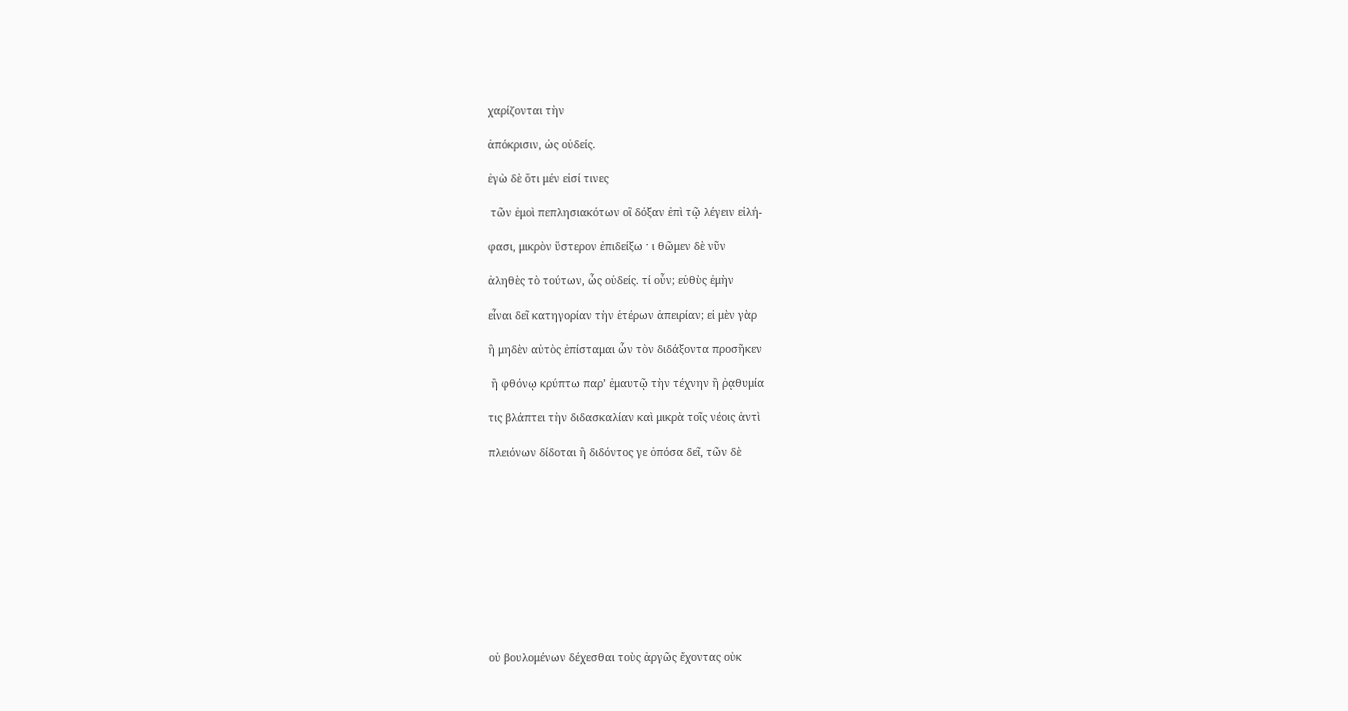χαρίζονται τὴν

ἀπόκρισιν, ὡς οὐδείς.

ἐγὼ δὲ ὅτι μέν εἰσί τινες

 τῶν ἐμοὶ πεπλησιακότων οἳ δόξαν ἐπὶ τῷ λέγειν εἰλή-

φασι, μικρὸν ὕστερον ἐπιδείξω · ι θῶμεν δὲ νῦν

ἀληθὲς τὸ τούτων, ὧς οὐδείς. τί οὖν; εὐθὺς ἐμὴν

εἶναι δεῖ κατηγορίαν τὴν ἑτέρων ἀπειρίαν; εἰ μὲν γὰρ

ἢ μηδὲν αὐτὸς ἐπίσταμαι ὧν τὸν διδάξοντα προσῆκεν

 ἢ φθόνῳ κρύπτω παρ’ ἐμαυτῷ τὴν τέχνην ἢ ῥᾳθυμία

τις βλάπτει τὴν διδασκαλίαν καὶ μικρὰ τοῖς νέοις ἀντὶ

πλειόνων δίδοται ἢ διδόντος γε ὁπόσα δεῖ, τῶν δὲ











οὐ βουλομένων δέχεσθαι τοὺς ἀργῶς ἔχοντας οὐκ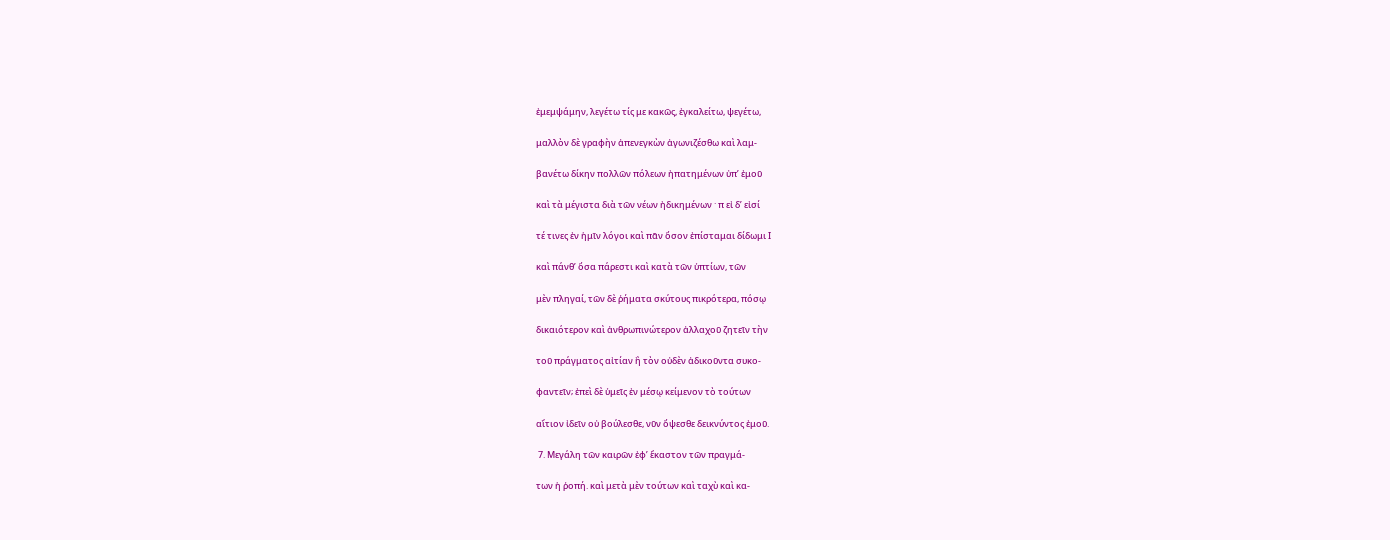ἐμεμψάμην, λεγέτω τίς με κακῶς, ἐγκαλείτω, ψεγέτω,

μαλλὸν δὲ γραφὴν ἀπενεγκὼν ἀγωνιζέσθω καὶ λαμ-

βανέτω δίκην πολλῶν πόλεων ἠπατημένων ὐπ’ ἐμοῦ

καὶ τὰ μέγιστα διὰ τῶν νέων ἠδικημένων · π εἰ δ’ εἰσί

τέ τινες ἐν ἡμῖν λόγοι καὶ πᾶν ὅσον ἐπίσταμαι δίδωμι Ι

καὶ πάνθ’ ὅσα πάρεστι καὶ κατὰ τῶν ὑπτίων, τῶν

μὲν πληγαί, τῶν δὲ ῥήματα σκύτους πικρότερα, πόσῳ

δικαιότερον καὶ ἀνθρωπινώτερον ἀλλαχοῦ ζητεῖν τὴν

τοῦ πράγματος αἰτίαν ἢ τὸν οὐδὲν ἀδικοῦντα συκο-

φαντεῖν; ἐπεὶ δὲ ὑμεῖς ἐν μέσῳ κείμενον τὸ τούτων

αἴτιον ἰδεῖν οὐ βούλεσθε, νῦν ὄψεσθε δεικνύντος ἐμοῦ.

 7. Μεγάλη τῶν καιρῶν ἐφ’ ἕκαστον τῶν πραγμά-

των ἡ ῥοπή. καὶ μετὰ μὲν τούτων καὶ ταχὺ καὶ κα-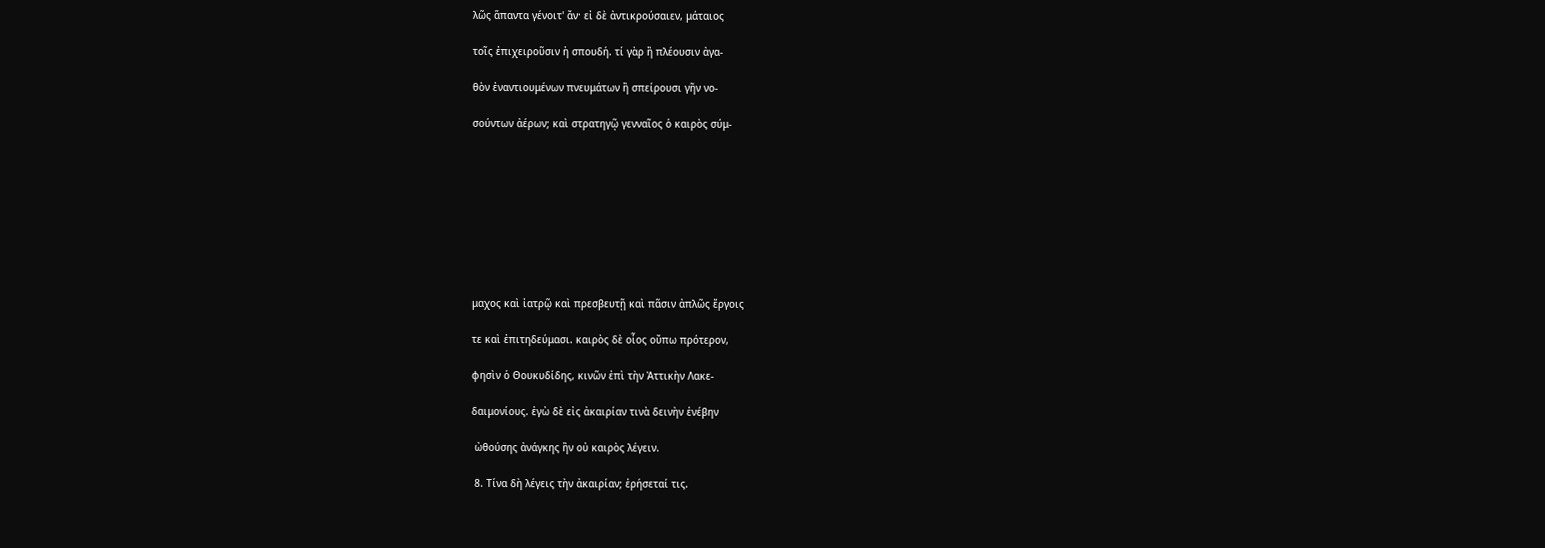λῶς ἅπαντα γένοιτ' ἄν· εἰ δὲ ἀντικρούσαιεν, μάταιος

τοῖς ἐπιχειροῦσιν ἡ σπουδή. τί γὰρ ἢ πλέουσιν ἀγα-

θὸν ἐναντιουμένων πνευμάτων ἢ σπείρουσι γῆν νο-

σούντων ἀέρων; καὶ στρατηγῷ γενναῖος ὁ καιρὸς σύμ-









μαχος καὶ ἰατρῷ καὶ πρεσβευτῇ καὶ πᾶσιν ἀπλῶς ἔργοις

τε καὶ ἐπιτηδεύμασι. καιρὸς δὲ οἷος οὔπω πρότερον,

φησὶν ὁ Θουκυδίδης, κινῶν ἐπὶ τὴν Ἀττικὴν Λακε-

δαιμονίους. ἐγὼ δὲ εἰς ἀκαιρίαν τινὰ δεινὴν ἐνέβην

 ὠθούσης ἀνάγκης ἢν οὐ καιρὸς λέγειν.

 8. Τίνα δὴ λέγεις τὴν ἀκαιρίαν; ἐρήσεταί τις.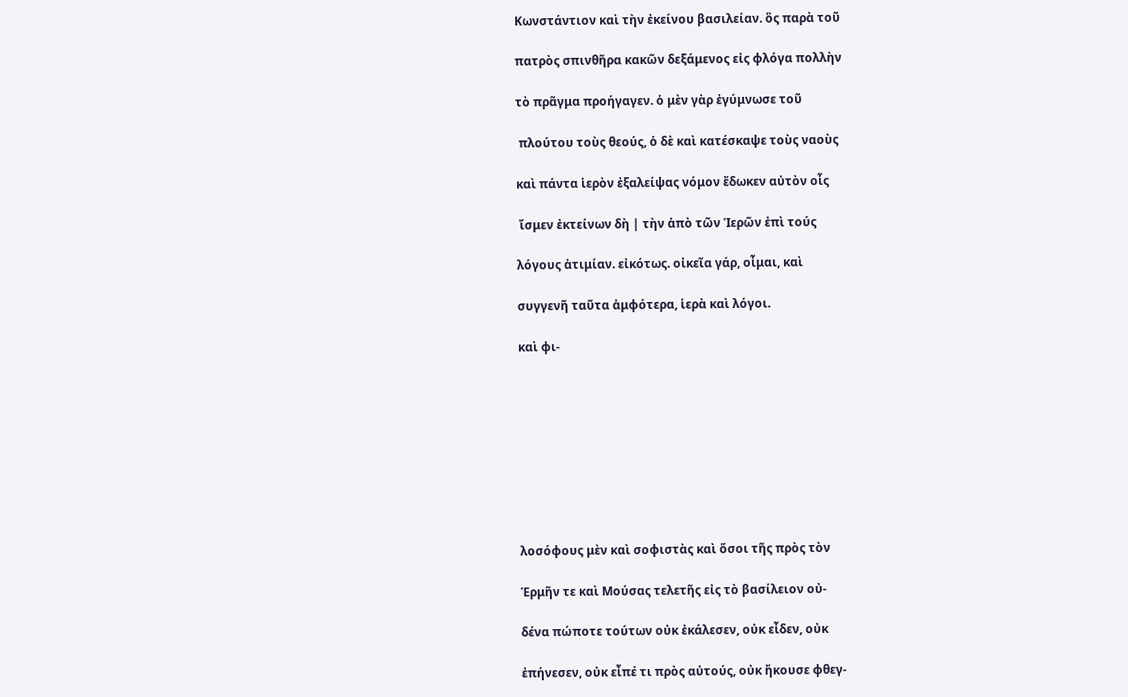Κωνστάντιον καὶ τὴν ἐκείνου βασιλείαν. ὃς παρὰ τοῦ

πατρὸς σπινθῆρα κακῶν δεξάμενος εἰς φλόγα πολλὴν

τὸ πρᾶγμα προήγαγεν. ὁ μὲν γὰρ ἐγύμνωσε τοῦ

 πλούτου τοὺς θεούς, ὁ δὲ καὶ κατέσκαψε τοὺς ναοὺς

καὶ πάντα ἱερὸν ἐξαλείψας νόμον ἔδωκεν αὐτὸν οἷς

 ἴσμεν ἐκτείνων δὴ | τὴν ἀπὸ τῶν Ἱερῶν ἐπὶ τούς

λόγους ἀτιμίαν. εἰκότως. οἰκεῖα γάρ, οἶμαι, καὶ

συγγενῆ ταῦτα ἀμφότερα, ἱερὰ καὶ λόγοι.

καὶ φι-









λοσόφους μὲν καὶ σοφιστὰς καὶ ὅσοι τῆς πρὸς τὸν

Ἑρμῆν τε καὶ Μούσας τελετῆς εἰς τὸ βασίλειον οὐ-

δένα πώποτε τούτων οὐκ ἐκάλεσεν, οὐκ εἶδεν, οὐκ

ἐπήνεσεν, οὐκ εἶπέ τι πρὸς αὐτούς, οὐκ ἤκουσε φθεγ-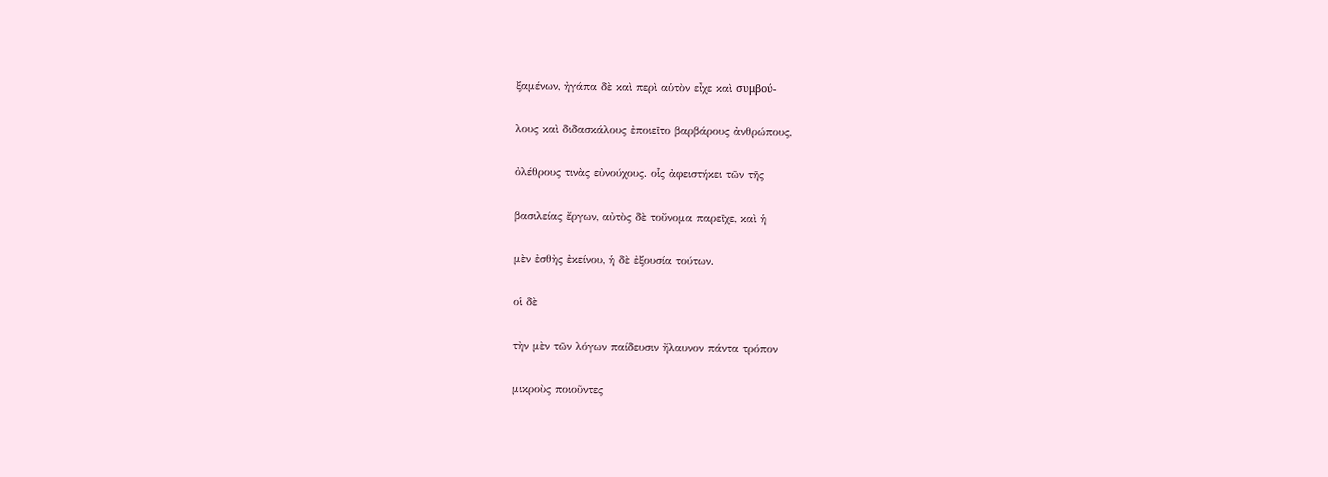ξαμένων, ἠγάπα δὲ καὶ περὶ αὑτὸν εἶχε καὶ συμβού-

λους καὶ διδασκάλους ἐποιεῖτο βαρβάρους ἀνθρώπους,

ὀλέθρους τινὰς εὐνούχους. οἷς ἀφειστήκει τῶν τῆς

βασιλείας ἔργων, αὐτὸς δὲ τοὔνομα παρεῖχε, καὶ ἡ

μὲν ἐσθὴς ἐκείνου, ἡ δὲ ἐξουσία τούτων.

οἱ δὲ

τὴν μὲν τῶν λόγων παίδευσιν ἤλαυνον πάντα τρόπον

μικροὺς ποιοῦντες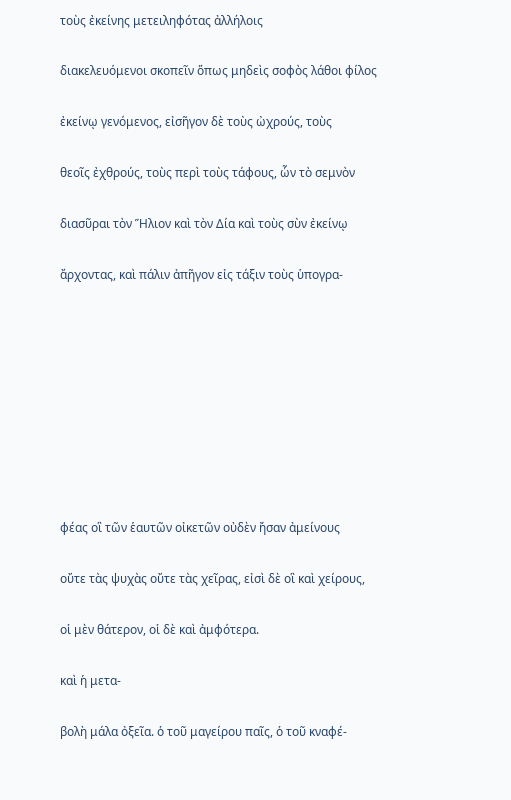τοὺς ἐκείνης μετειληφότας ἀλλήλοις

διακελευόμενοι σκοπεῖν ὅπως μηδεὶς σοφὸς λάθοι φίλος

ἐκείνῳ γενόμενος, εἰσῆγον δὲ τοὺς ὠχρούς, τοὺς

θεοῖς ἐχθρούς, τοὺς περὶ τοὺς τάφους, ὧν τὸ σεμνὸν

διασῦραι τὸν Ἥλιον καὶ τὸν Δία καὶ τοὺς σὺν ἐκείνῳ

ἄρχοντας, καὶ πάλιν ἀπῆγον εἰς τάξιν τοὺς ὑπογρα-









φέας οἳ τῶν ἑαυτῶν οἰκετῶν οὐδὲν ἤσαν ἀμείνους

οὔτε τὰς ψυχὰς οὔτε τὰς χεῖρας, εἰσὶ δὲ οἳ καὶ χείρους,

οἱ μὲν θάτερον, οἱ δὲ καὶ ἀμφότερα.

καὶ ἡ μετα-

βολὴ μάλα ὀξεῖα. ὁ τοῦ μαγείρου παῖς, ὁ τοῦ κναφέ-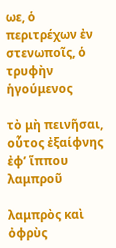ωε, ὁ περιτρέχων ἐν στενωποῖς, ὁ τρυφὴν ἡγούμενος

τὸ μὴ πεινῆσαι, οὗτος ἐξαίφνης ἐφ’ ἵππου λαμπροῦ

λαμπρὸς καὶ ὀφρὺς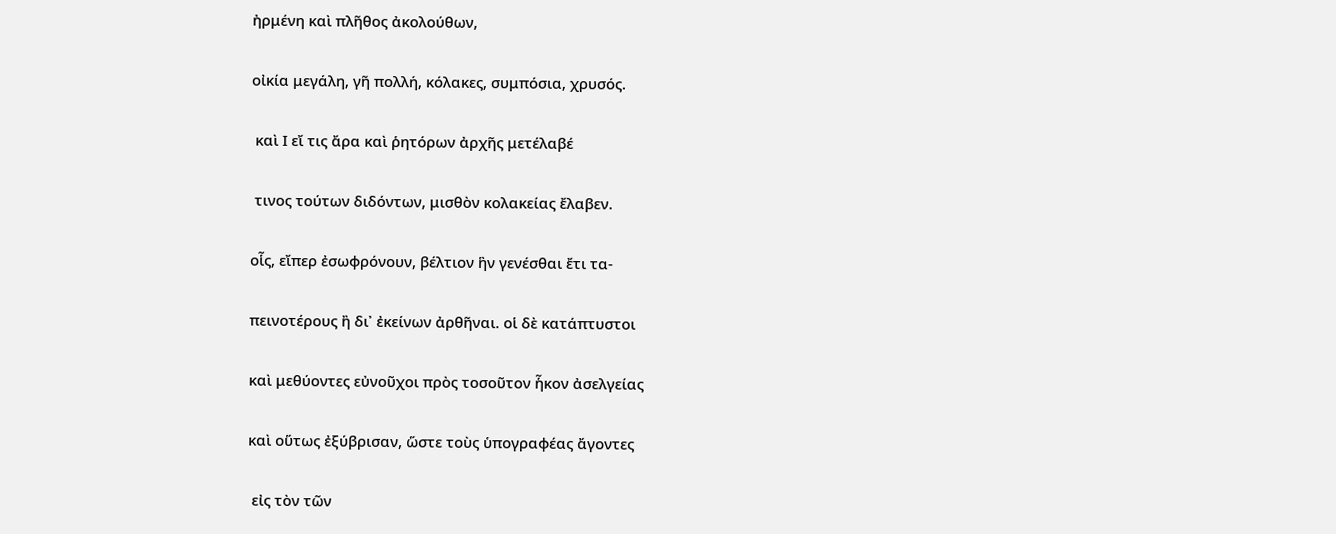ἠρμένη καὶ πλῆθος ἀκολούθων,

οἰκία μεγάλη, γῆ πολλή, κόλακες, συμπόσια, χρυσός.

 καὶ Ι εἴ τις ἄρα καὶ ῥητόρων ἀρχῆς μετέλαβέ

 τινος τούτων διδόντων, μισθὸν κολακείας ἔλαβεν.

οἷς, εἴπερ ἐσωφρόνουν, βέλτιον ἣν γενέσθαι ἔτι τα-

πεινοτέρους ἢ δι᾿ ἐκείνων ἀρθῆναι. οἱ δὲ κατάπτυστοι

καὶ μεθύοντες εὐνοῦχοι πρὸς τοσοῦτον ἧκον ἀσελγείας

καὶ οὕτως ἐξύβρισαν, ὥστε τοὺς ὑπογραφέας ἄγοντες

 εἰς τὸν τῶν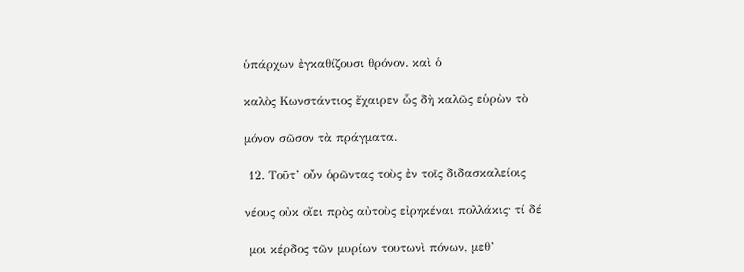ὑπάρχων ἐγκαθίζουσι θρόνον. καὶ ὁ

καλὸς Κωνστάντιος ἔχαιρεν ὧς δὴ καλῶς εὑρὼν τὸ

μόνον σῶσον τὰ πράγματα.

 12. Τοῦτ’ οὖν ὁρῶντας τοὺς ἐν τοῖς διδασκαλείοις

νέους οὐκ οἴει πρὸς αὐτοὺς εἰρηκέναι πολλάκις· τί δέ

 μοι κέρδος τῶν μυρίων τουτωνὶ πόνων, μεθ’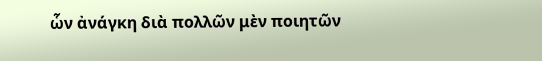ὧν ἀνάγκη διὰ πολλῶν μὲν ποιητῶν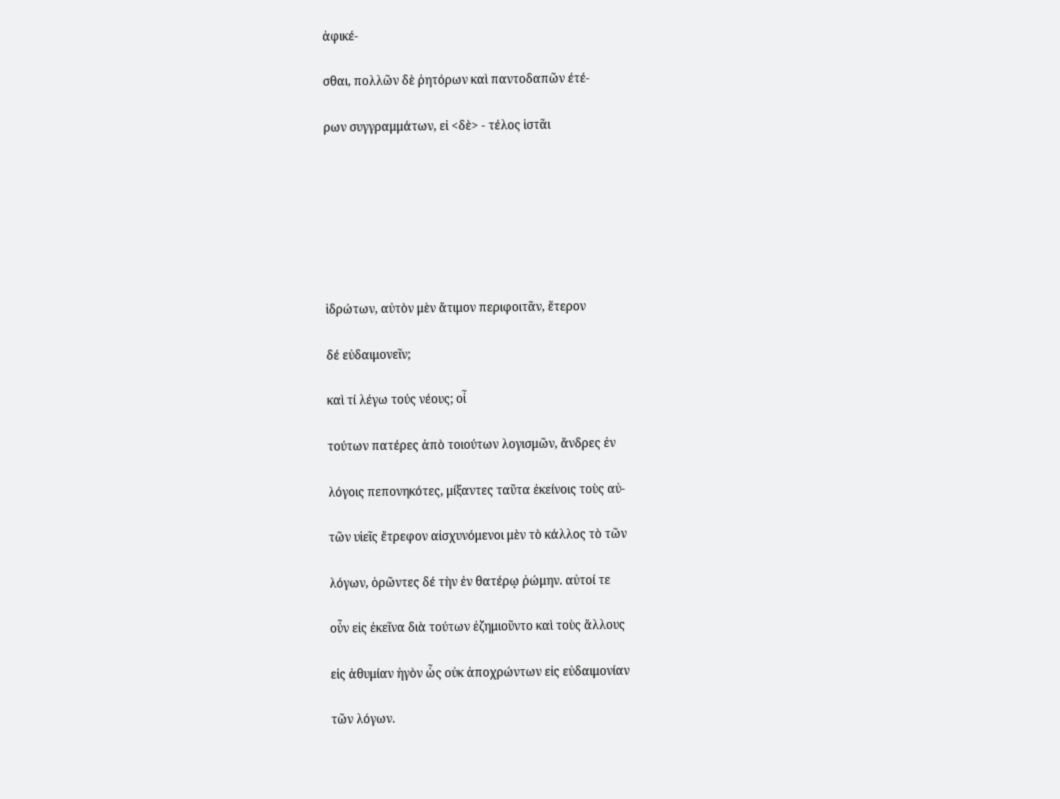ἀφικέ-

σθαι, πολλῶν δὲ ῥητόρων καὶ παντοδαπῶν έτέ-

ρων συγγραμμάτων, εἰ <δὲ> - τέλος ἱστᾶι







ἱδρώτων, αὐτὸν μὲν ἄτιμον περιφοιτᾶν, ἕτερον

δέ εὐδαιμονεῖν;

καὶ τί λέγω τούς νέους; οἶ

τούτων πατέρες ἀπὸ τοιούτων λογισμῶν, ἄνδρες ἐν

λόγοις πεπονηκότες, μίξαντες ταῦτα ἐκείνοις τοὺς αὐ-

τῶν υἱεῖς ἔτρεφον αἰσχυνόμενοι μὲν τὸ κάλλος τὸ τῶν

λόγων, ὁρῶντες δέ τὴν ἐν θατέρῳ ῥώμην. αὐτοί τε

οὖν εἰς ἐκεῖνα διὰ τούτων ἐζημιοῦντο καὶ τοὺς ἄλλους

εἰς ἀθυμίαν ἡγὸν ὧς οὐκ ἀποχρώντων εἰς εὐδαιμονίαν

τῶν λόγων.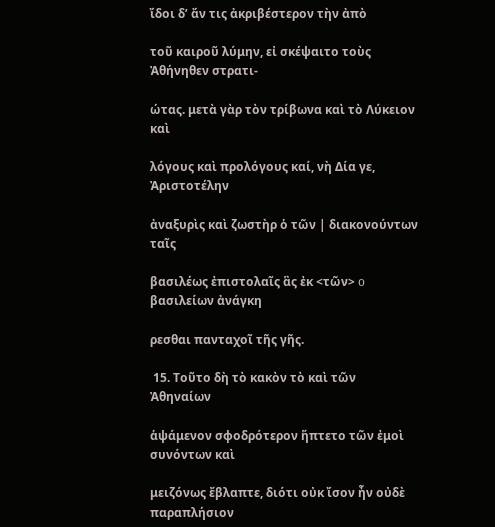ἴδοι δ’ ἄν τις ἀκριβέστερον τὴν ἀπὸ

τοῦ καιροῦ λύμην, εἰ σκέψαιτο τοὺς Ἀθήνηθεν στρατι-

ώτας. μετὰ γὰρ τὸν τρίβωνα καὶ τὸ Λύκειον καὶ

λόγους καὶ προλόγους καί, νὴ Δία γε, Ἀριστοτέλην

ἀναξυρὶς καὶ ζωστὴρ ὁ τῶν | διακονούντων ταῖς

βασιλέως ἐπιστολαῖς ἃς ἐκ <τῶν> o βασιλείων ἀνάγκη

ρεσθαι πανταχοῖ τῆς γῆς.

 15. Τοῦτο δὴ τὸ κακὸν τὸ καὶ τῶν Ἀθηναίων

ἁψάμενον σφοδρότερον ἥπτετο τῶν ἐμοὶ συνόντων καὶ

μειζόνως ἔβλαπτε, διότι οὐκ ἴσον ἦν οὐδὲ παραπλήσιον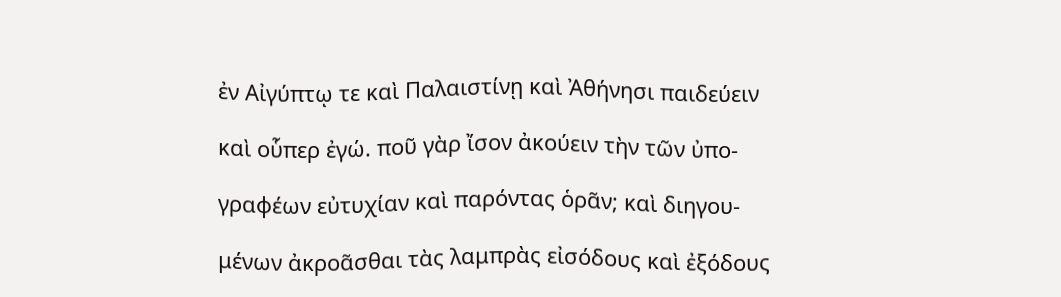ἐν Αἰγύπτῳ τε καὶ Παλαιστίνῃ καὶ Ἀθήνησι παιδεύειν

καὶ οὗπερ ἐγώ. ποῦ γὰρ ἴσον ἀκούειν τὴν τῶν ὐπο-

γραφέων εὐτυχίαν καὶ παρόντας ὁρᾶν; καὶ διηγου-

μένων ἀκροᾶσθαι τὰς λαμπρὰς εἰσόδους καὶ ἐξόδους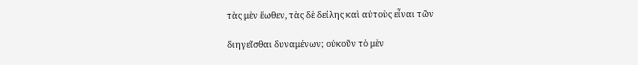τὰς μὲν ἕωθεν, τὰς δὲ δείλης καὶ αὐτοὺς εἶναι τῶν

διηγεῖσθαι δυναμένων; οὐκοῦν τὸ μὲν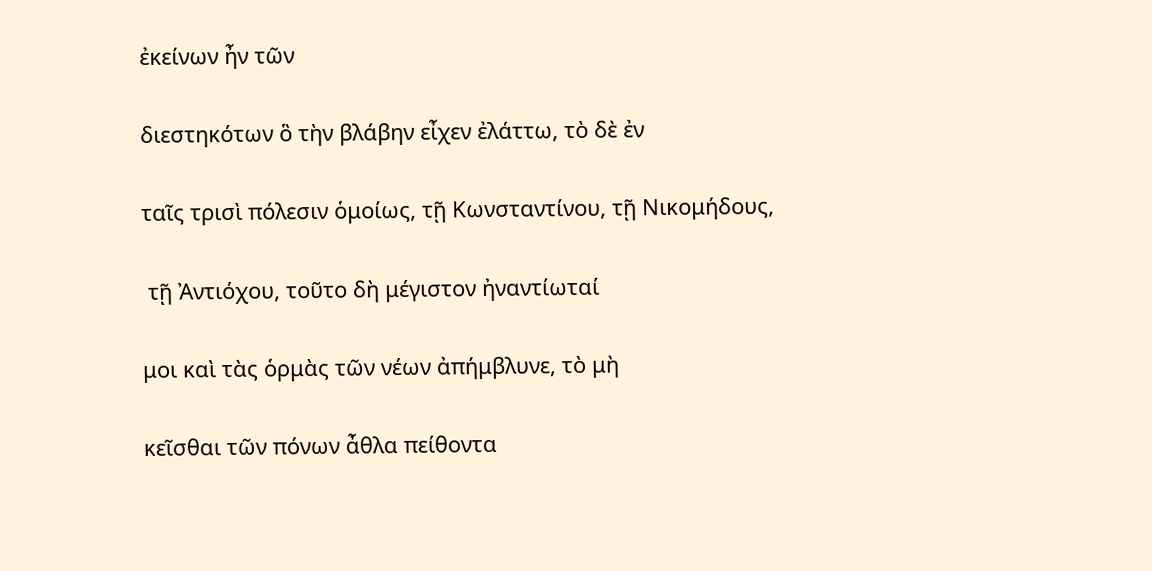ἐκείνων ἦν τῶν

διεστηκότων ὃ τὴν βλάβην εἶχεν ἐλάττω, τὸ δὲ ἐν

ταῖς τρισὶ πόλεσιν ὁμοίως, τῇ Κωνσταντίνου, τῇ Νικομήδους,

 τῇ Ἀντιόχου, τοῦτο δὴ μέγιστον ἠναντίωταί

μοι καὶ τὰς ὁρμὰς τῶν νέων ἀπήμβλυνε, τὸ μὴ

κεῖσθαι τῶν πόνων ἆθλα πείθοντα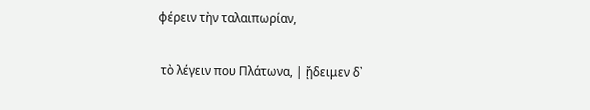φέρειν τὴν ταλαιπωρίαν,

 τὸ λέγειν που Πλάτωνα, | ᾔδειμεν δ᾿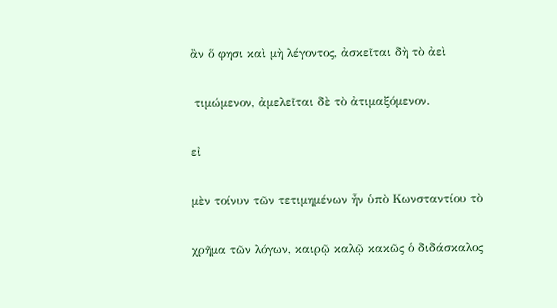ἂν ὅ φησι καὶ μὴ λέγοντος, ἀσκεῖται δὴ τὸ ἀεὶ

 τιμώμενον, ἀμελεῖται δὲ τὸ ἀτιμαξόμενον.

εἰ

μὲν τοίνυν τῶν τετιμημένων ἦν ὑπὸ Κωνσταντίου τὸ

χρῆμα τῶν λόγων, καιρῷ καλῷ κακῶς ὁ διδάσκαλος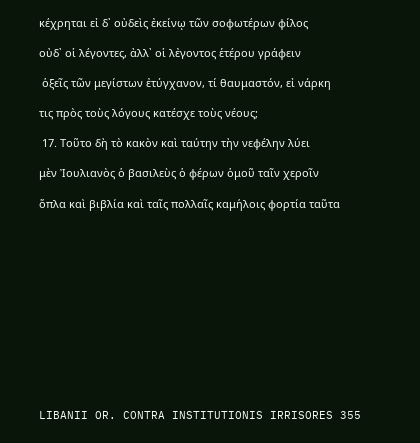κέχρηται εἰ δ᾿ οὐδεὶς ἐκείνῳ τῶν σοφωτέρων φίλος

οὐδ᾿ οἱ λέγοντες, ἀλλ᾿ οἱ λἐγοντος ἑτέρου γράφειν

 ὁξεῖς τῶν μεγίστων ἐτύγχανον, τί θαυμαστόν, εἰ νάρκη

τις πρὸς τοὺς λόγους κατέσχε τοὺς νέους;

 17. Τοῦτο δὴ τὸ κακὸν καὶ ταύτην τὴν νεφέλην λύει

μὲν Ἰουλιανὸς ὁ βασιλεὺς ὁ φέρων ὁμοῦ ταῖν χεροῖν

ὅπλα καὶ βιβλία καὶ ταῖς πολλαῖς καμήλοις φορτία ταῦτα













LIBANII OR. CONTRA INSTITUTIONIS IRRISORES 355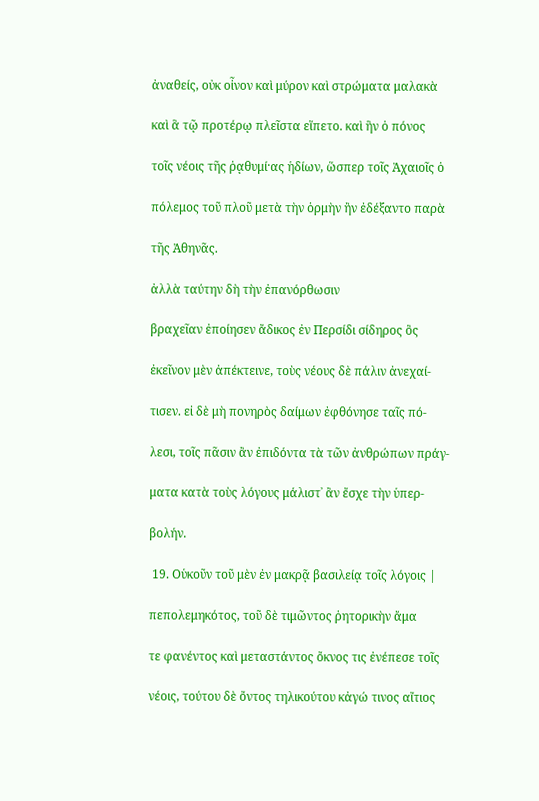ἀναθείς, οὐκ οἶνον καὶ μύρον καὶ στρώματα μαλακὰ

καὶ ἃ τῷ προτέρῳ πλεῖστα εἵπετο. καὶ ἣν ὁ πόνος

τοῖς νέοις τῆς ῥᾳθυμί·ας ἡδίων, ὥσπερ τοῖς Ἀχαιοῖς ὁ

πόλεμος τοῦ πλοῦ μετὰ τὴν ὁρμὴν ἢν ἐδέξαντο παρὰ

τῆς Ἀθηνᾶς.

ἀλλὰ ταύτην δὴ τὴν ἐπανόρθωσιν

βραχεῖαν ἐποίησεν ἄδικος ἐν Περσίδι σίδηρος ὃς

ἐκεῖνον μὲν ἀπέκτεινε, τοὺς νέους δὲ πάλιν ἀνεχαί-

τισεν. εἰ δὲ μὴ πονηρὸς δαίμων ἐφθόνησε ταῖς πό-

λεσι, τοῖς πᾶσιν ἂν ἐπιδόντα τὰ τῶν ἀνθρώπων πράγ-

ματα κατὰ τοὺς λόγους μάλιστ᾿ ἂν ἔσχε τὴν ὑπερ-

βολήν.

 19. Οὑκοῦν τοῦ μὲν ἐν μακρᾷ βασιλείᾳ τοῖς λόγοις |

πεπολεμηκότος, τοῦ δὲ τιμῶντος ῥητορικὴν ἄμα

τε φανέντος καὶ μεταστάντος ὄκνος τις ἐνέπεσε τοῖς

νέοις, τούτου δὲ ὄντος τηλικούτου κἀγώ τινος αἴτιος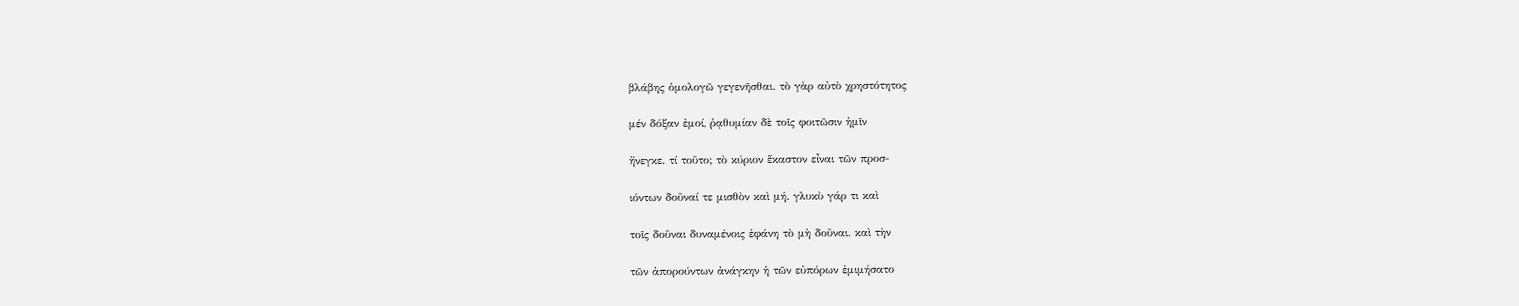βλάβης ὁμολογῶ γεγενῆσθαι. τὸ γὰρ αὐτὸ χρηστότητος

μέν δόξαν ἐμοί, ῥᾳθυμίαν δὲ τοῖς φοιτῶσιν ἡμῖν

ἤνεγκε. τί τοῦτο; τὸ κύριον ἕκαστον εἶναι τῶν προσ-

ιόντων δοῦναί τε μισθὸν καὶ μή. γλυκὺ γάρ τι καὶ

τοῖς δοῦναι δυναμένοις ἐφάνη τὸ μὴ δοῦναι. καὶ τὴν

τῶν ἀπορούντων ἀνάγκην ἡ τῶν εὐπόρων ἐμιμήσατο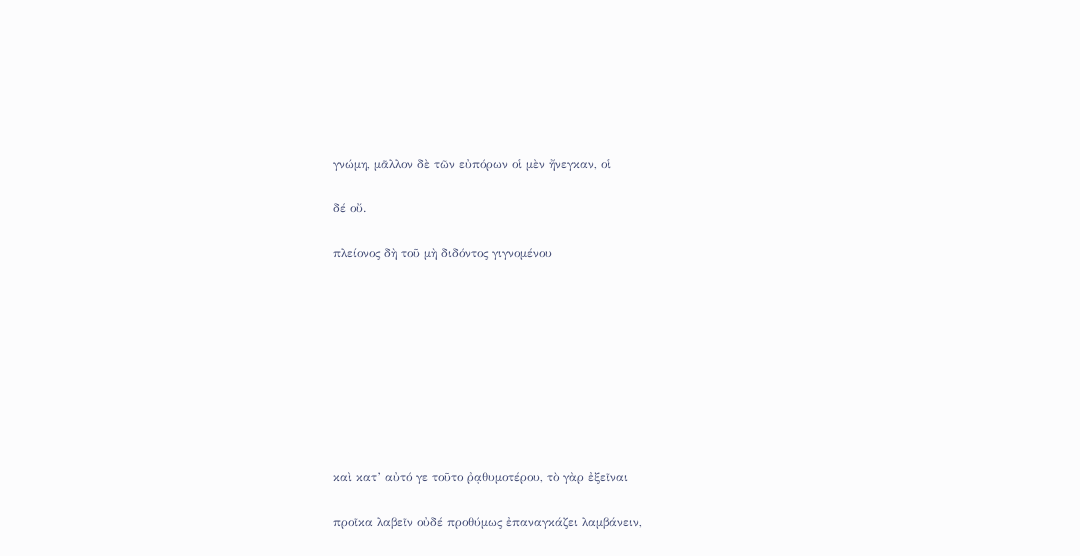γνώμη, μᾶλλον δὲ τῶν εὐπόρων οἱ μὲν ἤνεγκαν, οἱ

δέ οὔ.

πλείονος δὴ τοῦ μὴ διδόντος γιγνομένου









καὶ κατ’ αὐτό γε τοῦτο ῤᾳθυμοτέρου, τὸ γὰρ ἐξεῖναι

προῖκα λαβεῖν οὐδέ προθύμως ἐπαναγκάζει λαμβάνειν,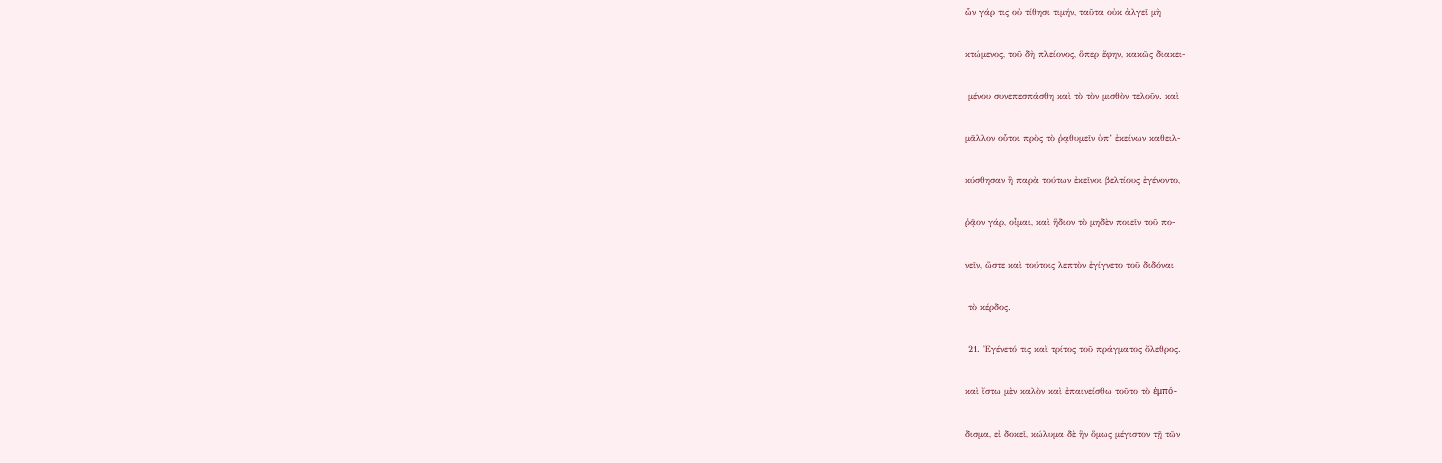ὧν γάρ τις οὐ τίθησι τιμήν, ταῦτα οὐκ ἀλγεῖ μὴ

κτώμενος, τοῦ δὴ πλείονος, ὅπερ ἔφην, κακῶς διακει-

 μένου συνεπεσπάσθη καὶ τὸ τὸν μισθὸν τελοῦν. καὶ

μᾶλλον οὗτοι πρὸς τὸ ῥᾳθυμεῖν ὑπ’ ἐκείνων καθειλ-

κύσθησαν ἢ παρὰ τούτων ἐκεῖνοι βελτίους ἐγένοντο,

ῥᾷον γάρ, οἶμαι, καὶ ἥδιον τὸ μηδὲν ποιεῖν τοῦ πο-

νεῖν, ὥστε καὶ τούτοις λεπτὸν ἐγίγνετο τοῦ διδόναι

 τὸ κέρδος.

 21. Ἐγένετό τις καὶ τρίτος τοῦ πράγματος ὄλεθρος.

καὶ ἴστω μὲν καλὸν καὶ ἐπαινείσθω τοῦτο τὸ ἐμπό-

δισμα, εἰ δοκεῖ, κώλυμα δὲ ἣν ὅμως μέγιστον τῇ τῶν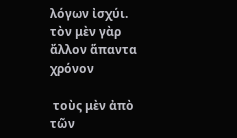λόγων ἰσχύι. τὸν μὲν γὰρ ἄλλον ἅπαντα χρόνον

 τοὺς μὲν ἀπὸ τῶν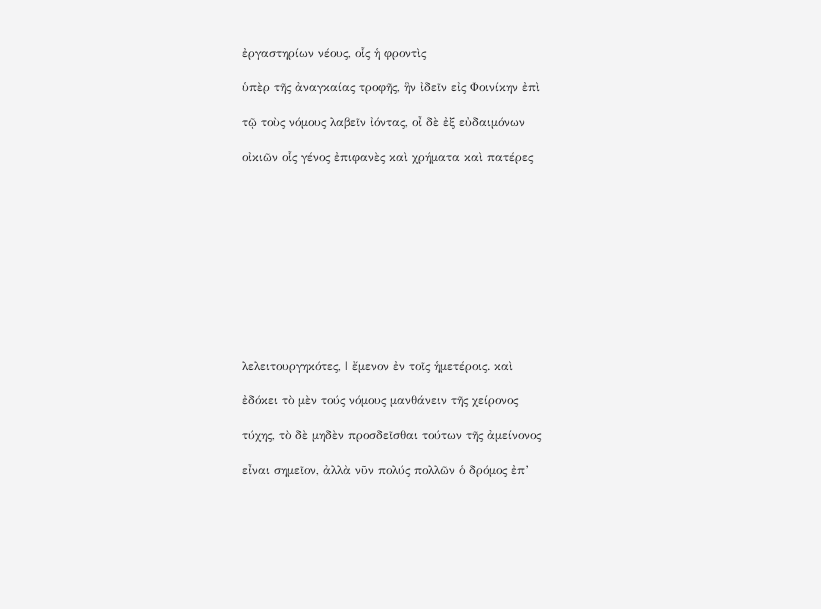ἐργαστηρίων νέους, οἷς ἡ φροντὶς

ὑπὲρ τῆς ἀναγκαίας τροφῆς, ἣν ἰδεῖν εἰς Φοινίκην ἐπὶ

τῷ τοὺς νόμους λαβεῖν ἰόντας, οἶ δὲ ἐξ εὐδαιμόνων

οἰκιῶν οἷς γένος ἐπιφανὲς καὶ χρήματα καὶ πατέρες











λελειτουργηκότες, | ἔμενον ἐν τοῖς ἡμετέροις. καὶ

ἐδόκει τὸ μὲν τούς νόμους μανθάνειν τῆς χείρονος

τύχης, τὸ δὲ μηδὲν προσδεῖσθαι τούτων τῆς ἀμείνονος

εἶναι σημεῖον, ἀλλὰ νῦν πολύς πολλῶν ὁ δρόμος ἐπ’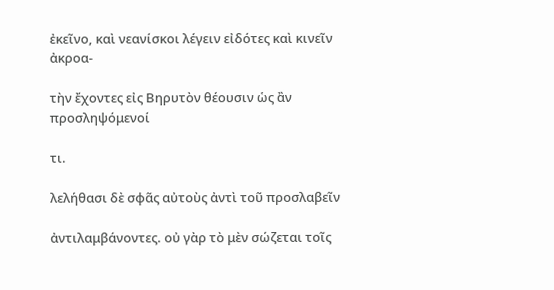ἐκεῖνο, καὶ νεανίσκοι λέγειν εἰδότες καὶ κινεῖν ἀκροα-

τὴν ἔχοντες εἰς Βηρυτὸν θέουσιν ὡς ἂν προσληψόμενοί

τι.

λελήθασι δὲ σφᾶς αὐτοὺς ἀντὶ τοῦ προσλαβεῖν

ἀντιλαμβάνοντες. οὐ γὰρ τὸ μὲν σώζεται τοῖς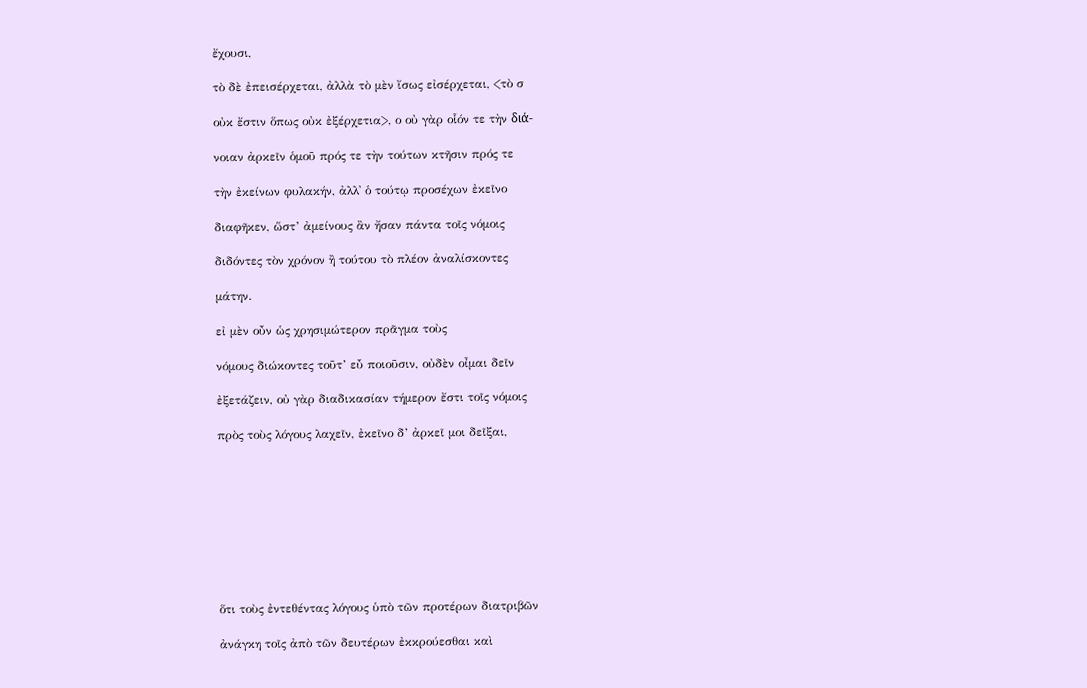ἔχουσι,

τὸ δὲ ἐπεισέρχεται, ἀλλὰ τὸ μὲν ἴσως εἰσέρχεται, <τὸ σ

οὐκ ἔστιν ὅπως οὐκ ἐξέρχετια>, ο οὐ γὰρ οἷόν τε τὴν διά-

νοιαν ἀρκεῖν ὁμοῦ πρός τε τὴν τούτων κτῆσιν πρός τε

τὴν ἐκείνων φυλακήν, ἀλλ᾿ ὁ τούτῳ προσέχων ἐκεῖνο

διαφῆκεν, ὥστ’ ἀμείνους ἂν ἤσαν πάντα τοῖς νόμοις

διδόντες τὸν χρόνον ἢ τούτου τὸ πλέον ἀναλίσκοντες

μάτην.

εἰ μὲν οὖν ὡς χρησιμώτερον πρᾶγμα τοὺς

νόμους διώκοντες τοῦτ’ εὖ ποιοῦσιν, οὐδὲν οἶμαι δεῖν

ἐξετάζειν, οὐ γὰρ διαδικασίαν τήμερον ἔστι τοῖς νόμοις

πρὸς τοὺς λόγους λαχεῖν, ἐκεῖνο δ’ ἀρκεῖ μοι δεῖξαι,









ὅτι τοὺς ἐντεθέντας λόγους ὑπὸ τῶν προτέρων διατριβῶν

ἀνάγκη τοῖς ἀπὸ τῶν δευτέρων ἐκκρούεσθαι καὶ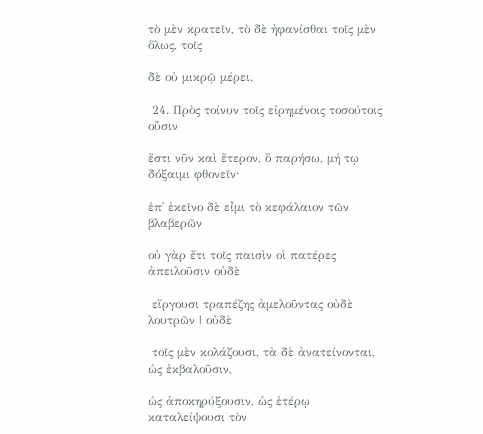τὸ μὲν κρατεῖν, τὸ δὲ ἠφανίσθαι τοῖς μὲν ὅλως, τοῖς

δὲ οὐ μικρῷ μέρει.

 24. Πρὸς τοίνυν τοῖς εἰρημένοις τοσούτοις οὖσιν

ἔστι νῦν καὶ ἕτερον, ὃ παρήσω, μή τῳ δόξαιμι φθονεῖν·

ἐπ᾿ ἐκεῖνο δὲ εἶμι τὸ κεφάλαιον τῶν βλαβερῶν

οὐ γὰρ ἔτι τοῖς παισὶν οἱ πατέρες ἀπειλοῦσιν οὐδὲ

 εἴργουσι τραπέζης ἀμελοῦντας οὐδὲ λουτρῶν | οὐδὲ

 τοῖς μὲν κολάζουσι, τὰ δὲ ἀνατείνονται, ὡς ἐκβαλοῦσιν,

ὡς ἀποκηρύξουσιν, ὡς ἑτέρῳ καταλείψουσι τὸν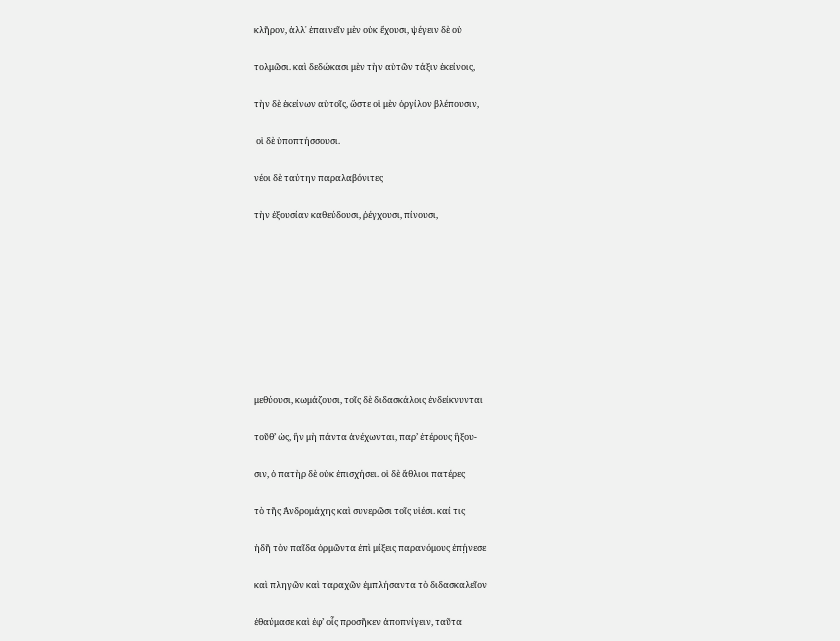κλῆρον, ἀλλ᾿ ἐπαινεῖν μὲν οὐκ ἔχουσι, ψέγειν δὲ οὐ

τολμῶσι. καὶ δεδώκασι μὲν τὴν αὑτῶν τάξιν ἐκείνοις,

τὴν δὲ ἐκείνων αὑτοῖς, ὥστε οἱ μὲν ὀργίλον βλέπουσιν,

 οἱ δὲ ὑποπτήσσουσι.

νέοι δὲ ταύτην παραλαβόνιτες

τὴν ἐξουσίαν καθεύδουσι, ῥέγχουσι, πίνουσι,









μεθύουσι, κωμάζουσι, τοῖς δὲ διδασκάλοις ἐνδείκνυνται

τοῦθ’ ὡς, ἢν μὴ πάντα ἀνέχωνται, παρ’ ἑτέρους ἢξου-

σιν, ὁ πατὴρ δὲ οὐκ ἐπισχήσει. οἱ δὲ ἄθλιοι πατέρες

τὸ τῆς Ἀνδρομάχης καὶ συνερῶσι τοῖς υἱέσι. καί τις

ἡδῆ τὸν παῖδα ὁρμῶντα ἐπὶ μίξεις παρανόμους ἐπῄνεσε

καὶ πληγῶν καὶ ταραχῶν ἐμπλήσαντα τὸ διδασκαλεῖον

ἐθαύμασε καὶ ἐφ’ οἷς προσῆκεν ἀποπνίγειν, ταῦτα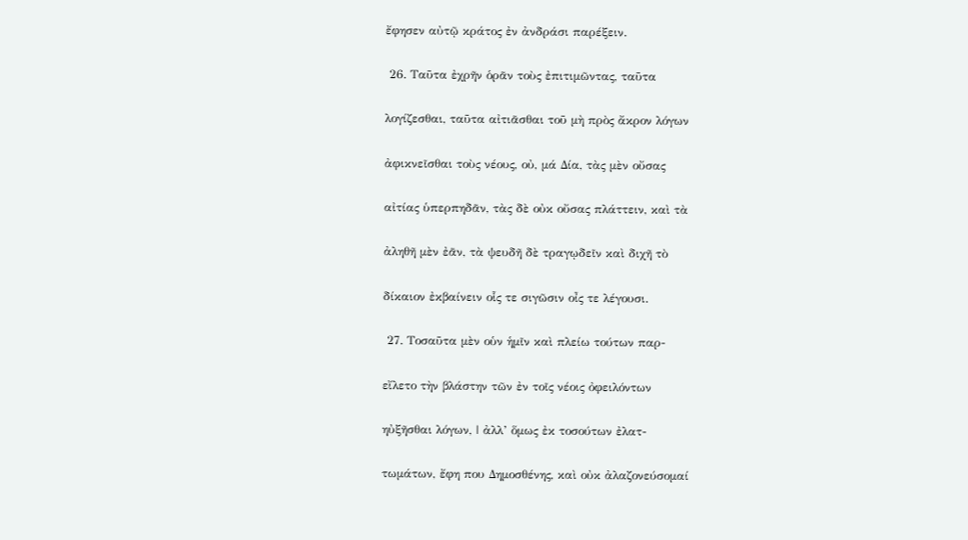ἔφησεν αὐτῷ κράτος ἐν ἀνδράσι παρέξειν.

 26. Ταῦτα ἐχρῆν ὁρᾶν τοὺς ἐπιτιμῶντας, ταῦτα

λογίζεσθαι, ταῦτα αἰτιᾶσθαι τοῦ μὴ πρὸς ἄκρον λόγων

ἀφικνεῖσθαι τοὺς νέους, οὐ, μά Δία, τὰς μὲν οὔσας

αἰτίας ὑπερπηδᾶν, τὰς δὲ οὐκ οὔσας πλάττειν, καὶ τὰ

ἀληθῆ μὲν ἐᾶν, τὰ ψευδῆ δὲ τραγῳδεῖν καὶ διχῆ τὸ

δίκαιον ἐκβαίνειν οἷς τε σιγῶσιν οἶς τε λέγουσι.

 27. Τοσαῦτα μὲν οὑν ἡμῖν καὶ πλείω τούτων παρ-

εἴλετο τὴν βλάστην τῶν ἐν τοῖς νέοις ὀφειλόντων

ηὐξῆσθαι λόγων, | ἀλλ’ ὅμως ἐκ τοσούτων ἐλατ-

τωμάτων, ἔφη που Δημοσθένης, καὶ οὐκ ἀλαζονεύσομαί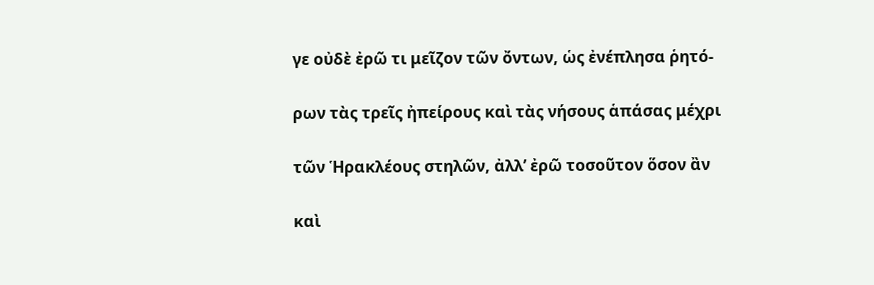γε οὐδὲ ἐρῶ τι μεῖζον τῶν ὄντων, ὡς ἐνέπλησα ῥητό-

ρων τὰς τρεῖς ἠπείρους καὶ τὰς νήσους ἁπάσας μέχρι

τῶν Ἡρακλέους στηλῶν, ἀλλ’ ἐρῶ τοσοῦτον ὅσον ἂν

καὶ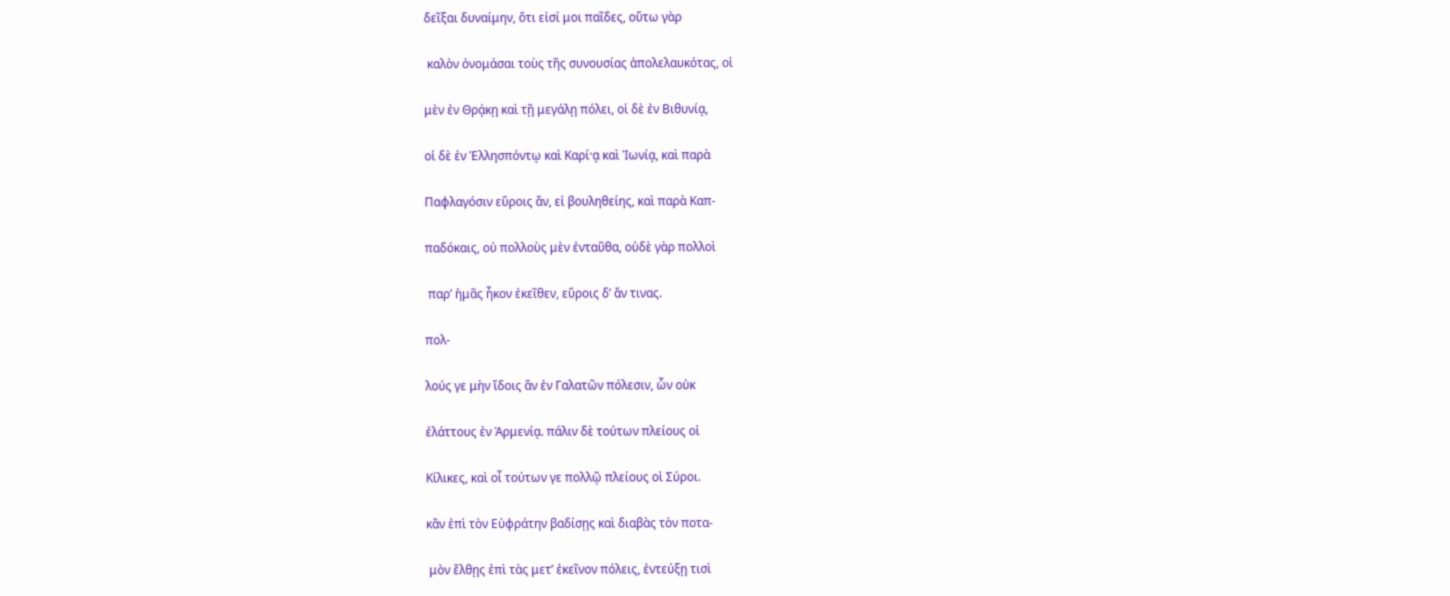δεῖξαι δυναίμην, ὅτι εἰσί μοι παῖδες, οὕτω γὰρ

 καλὸν ὀνομάσαι τοὺς τῆς συνουσίας ἀπολελαυκότας, οἱ

μὲν ἐν Θρᾴκῃ καὶ τῇ μεγάλῃ πόλει, οἱ δὲ ἐν Βιθυνίᾳ,

οἱ δὲ ἐν Ἑλλησπόντῳ καὶ Καρί·ᾳ καὶ Ἰωνίᾳ, καὶ παρὰ

Παφλαγόσιν εὕροις ἄν, εἰ βουληθείης, καὶ παρὰ Καπ-

παδόκαις, οὐ πολλοὺς μὲν ἐνταῦθα, οὐδὲ γὰρ πολλοὶ

 παρ’ ἡμᾶς ἧκον ἐκεῖθεν, εὕροις δ’ ἄν τινας.

πολ-

λούς γε μὴν ἴδοις ἂν ἐν Γαλατῶν πόλεσιν, ὧν οὐκ

ἐλάττους ἐν Ἀρμενίᾳ. πάλιν δὲ τούτων πλείους οἱ

Κίλικες, καὶ οἶ τούτων γε πολλῷ πλείους οἱ Σύροι.

κἂν ἐπὶ τὸν Εὐφράτην βαδίσῃς καὶ διαβὰς τὸν ποτα-

 μὸν ἔλθῃς ἐπὶ τὰς μετ’ ἐκεῖνον πόλεις, ἐντεύξῃ τισὶ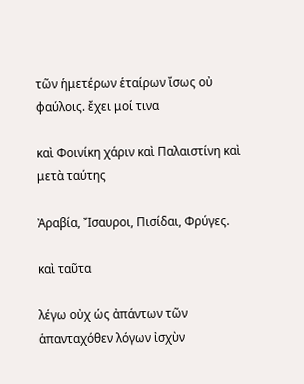τῶν ἡμετέρων ἑταίρων ἴσως οὐ φαύλοις. ἔχει μοί τινα

καὶ Φοινίκη χάριν καὶ Παλαιστίνη καὶ μετὰ ταύτης

Ἀραβία, Ἴσαυροι, Πισίδαι, Φρύγες.

καὶ ταῦτα

λέγω οὐχ ὡς ἀπάντων τῶν ἁπανταχόθεν λόγων ἰσχὺν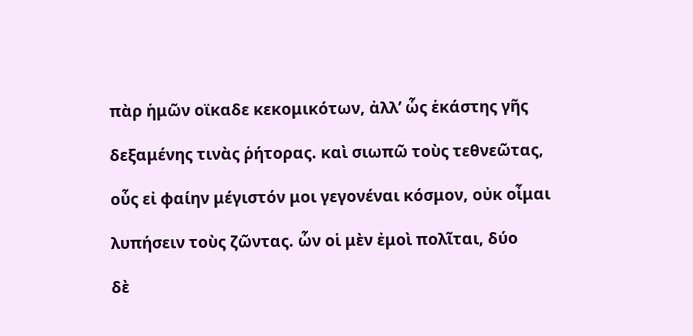πὰρ ἡμῶν οϊκαδε κεκομικότων, ἀλλ’ ὧς ἑκάστης γῆς

δεξαμένης τινὰς ῥήτορας. καὶ σιωπῶ τοὺς τεθνεῶτας,

οὖς εἰ φαίην μέγιστόν μοι γεγονέναι κόσμον, οὐκ οἶμαι

λυπήσειν τοὺς ζῶντας. ὧν οἱ μὲν ἐμοὶ πολῖται, δύο

δὲ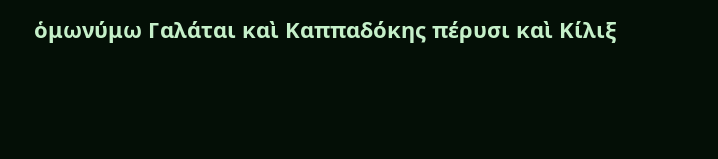ὁμωνύμω Γαλάται καὶ Καππαδόκης πέρυσι καὶ Κίλιξ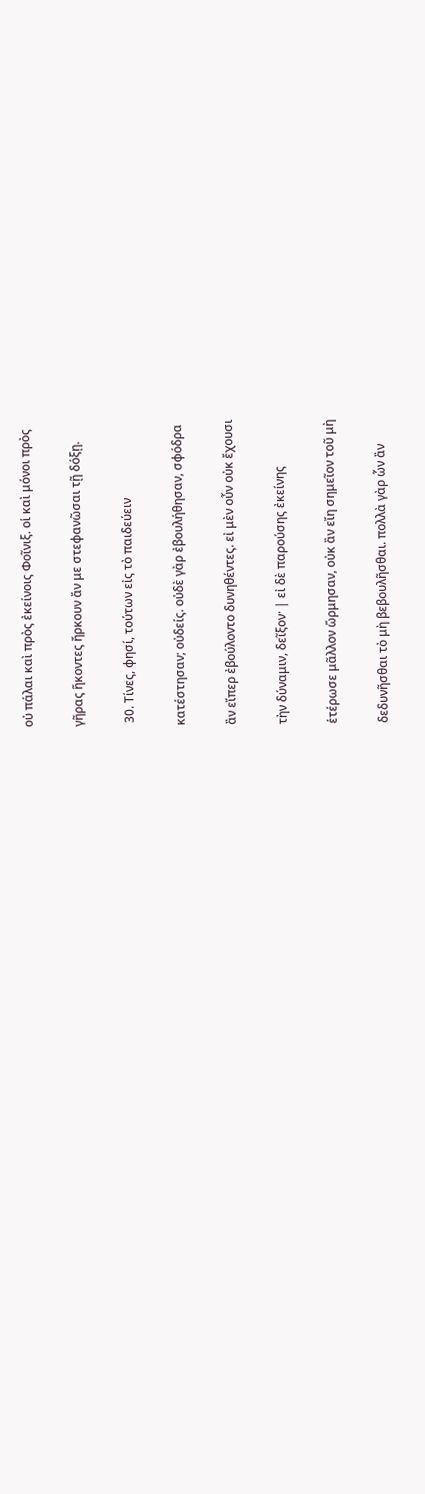οὐ πάλαι καὶ πρὸς ἐκείνοις Φοῖνιξ. οἱ καὶ μόνοι πρὸς

γῆρας ἥκοντες ἤρκουν ἄν με στεφανῶσαι τῇ δόξῃ.

 30. Τίνες, φησί, τούτων εἰς τὸ παιδεύειν

κατέστησαν; οὐδείς. οὐδὲ γὰρ ἐβουλήθησαν, σφόδρα

ἂν εἴπερ ἐβούλοντο δυνηθέντες. εἰ μὲν οὖν οὐκ ἔχουσι

τὴν δύναμιν, δεῖξον· | εἰ δὲ παρούσης ἐκείνης

ἑτέρωσε μᾶλλον ὥρμησαν, οὐκ ἂν εἴη σημεῖον τοῦ μὴ

δεδυνῆσθαι τὸ μὴ βεβουλῆσθαι. πολλὰ γὰρ ὧν ἂν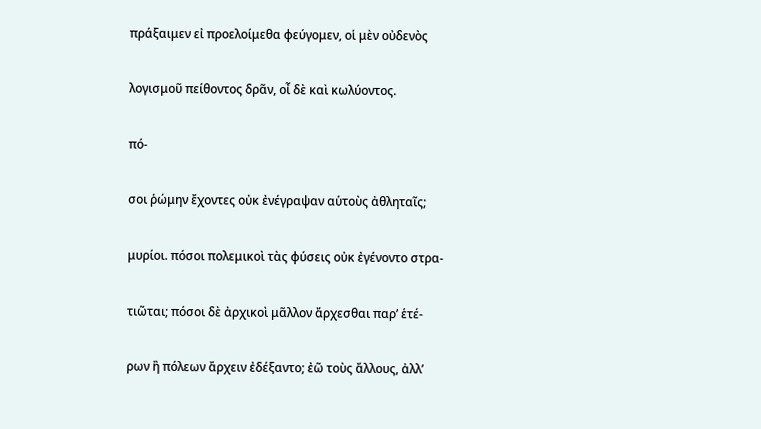πράξαιμεν εἰ προελοίμεθα φεύγομεν, οἱ μὲν οὐδενὸς

λογισμοῦ πείθοντος δρᾶν, οἶ δὲ καὶ κωλύοντος.

πό-

σοι ῥώμην ἔχοντες οὐκ ἐνέγραψαν αὑτοὺς ἀθληταῖς;

μυρίοι. πόσοι πολεμικοὶ τὰς φύσεις οὐκ ἐγένοντο στρα-

τιῶται; πόσοι δὲ ἀρχικοὶ μᾶλλον ἄρχεσθαι παρ’ ἑτέ-

ρων ἢ πόλεων ἄρχειν ἐδέξαντο; ἐῶ τοὺς ἄλλους, ἀλλ’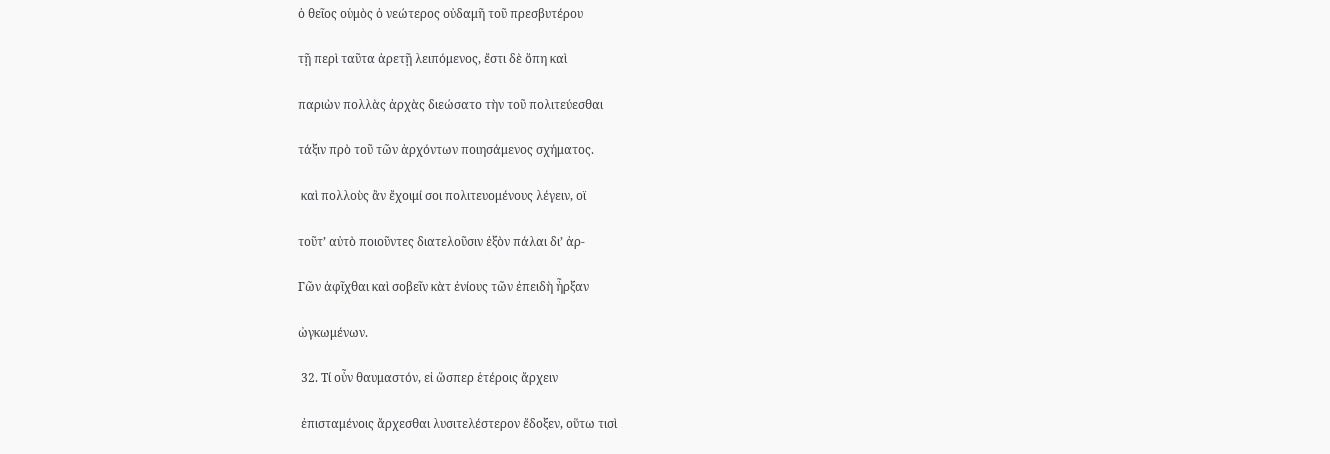ὁ θεῖος οὑμὸς ὁ νεώτερος οὐδαμῆ τοῦ πρεσβυτέρου

τῇ περὶ ταῦτα ἀρετῇ λειπόμενος, ἔστι δὲ ὅπη καὶ

παριὼν πολλὰς ἀρχὰς διεώσατο τὴν τοῦ πολιτεύεσθαι

τάξιν πρὸ τοῦ τῶν ἀρχόντων ποιησάμενος σχήματος.

 καὶ πολλοὺς ἂν ἔχοιμί σοι πολιτευομένους λέγειν, οϊ

τοῦτ’ αὐτὸ ποιοῦντες διατελοῦσιν ἐξὸν πάλαι δι’ ἀρ-

Γῶν ἀφῖχθαι καὶ σοβεῖν κὰτ ἐνίους τῶν ἐπειδὴ ἦρξαν

ὠγκωμένων.

 32. Τί οὖν θαυμαστόν, εἰ ὥσπερ ἑτέροις ἄρχειν

 ἐπισταμένοις ἄρχεσθαι λυσιτελέστερον ἔδοξεν, οὕτω τισὶ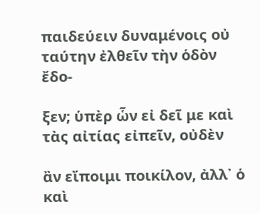παιδεύειν δυναμένοις οὐ ταύτην ἐλθεῖν τὴν ὁδὸν ἔδο-

ξεν; ὑπὲρ ὧν εἰ δεῖ με καὶ τὰς αἰτίας εἰπεῖν, οὐδὲν

ἂν εἴποιμι ποικίλον, ἀλλ᾿ ὁ καὶ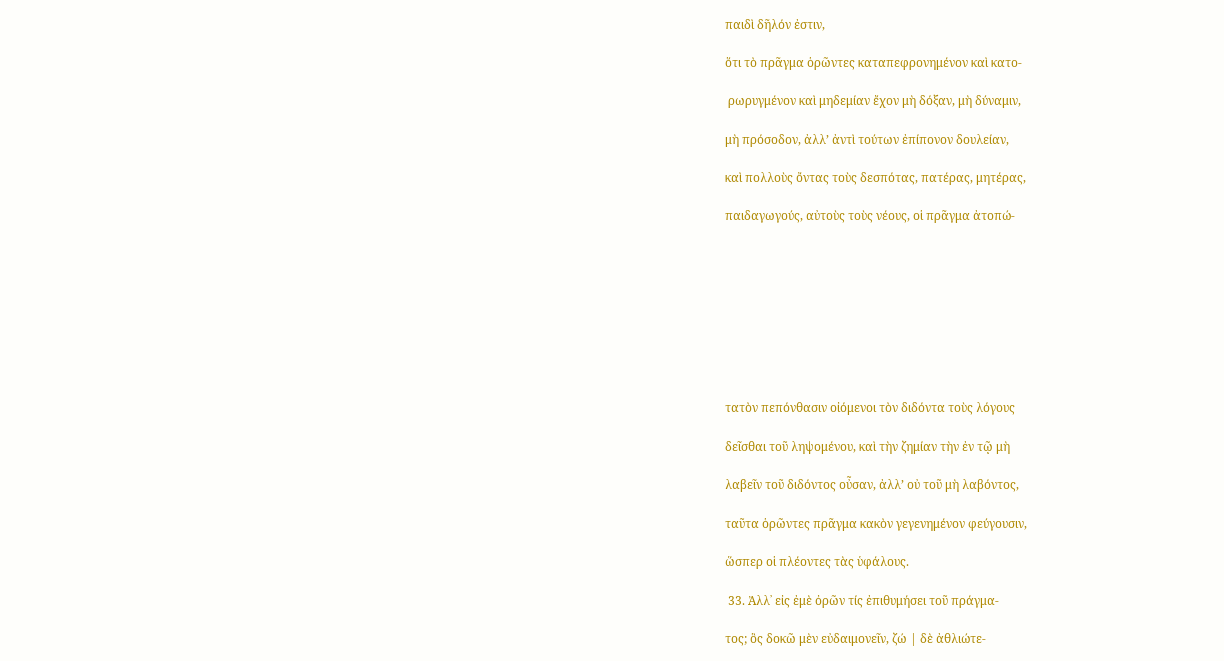παιδὶ δῆλόν ἐστιν,

ὅτι τὸ πρᾶγμα ὁρῶντες καταπεφρονημένον καὶ κατο-

 ρωρυγμένον καὶ μηδεμίαν ἔχον μὴ δόξαν, μὴ δύναμιν,

μὴ πρόσοδον, ἀλλ’ ἀντὶ τούτων ἐπίπονον δουλείαν,

καὶ πολλοὺς ὄντας τοὺς δεσπότας, πατέρας, μητέρας,

παιδαγωγούς, αὐτοὺς τοὺς νέους, οἱ πρᾶγμα ἀτοπώ-









τατὸν πεπόνθασιν οἰόμενοι τὸν διδόντα τοὺς λόγους

δεῖσθαι τοῦ ληψομένου, καὶ τὴν ζημίαν τὴν ἐν τῷ μὴ

λαβεῖν τοῦ διδόντος οὖσαν, ἀλλ’ οὐ τοῦ μὴ λαβόντος,

ταῦτα ὁρῶντες πρᾶγμα κακὸν γεγενημένον φεύγουσιν,

ὥσπερ οἱ πλέοντες τὰς ὑφάλους.

 33. Ἀλλ᾿ εἰς ἐμὲ ὀρῶν τίς ἐπιθυμήσει τοῦ πράγμα-

τος; ὃς δοκῶ μὲν εὐδαιμονεῖν, ζώ | δὲ ἀθλιώτε-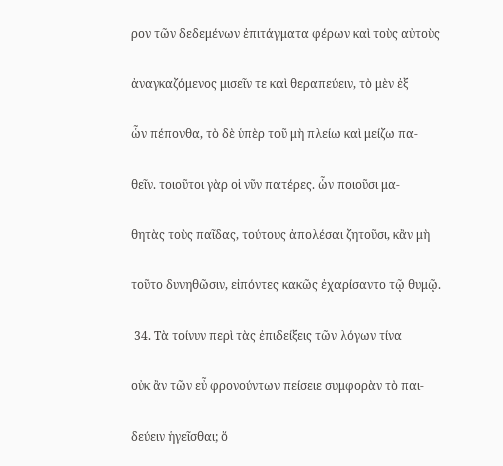ρον τῶν δεδεμένων ἐπιτάγματα φέρων καὶ τοὺς αὐτοὺς

ἀναγκαζόμενος μισεῖν τε καὶ θεραπεύειν, τὸ μὲν ἐξ

ὧν πέπονθα, τὸ δὲ ὑπὲρ τοῦ μὴ πλείω καὶ μείζω πα-

θεῖν. τοιοῦτοι γὰρ οἱ νῦν πατέρες. ὧν ποιοῦσι μα-

θητὰς τοὺς παῖδας, τούτους ἀπολέσαι ζητοῦσι, κἂν μὴ

τοῦτο δυνηθῶσιν, εἰπόντες κακῶς ἐχαρίσαντο τῷ θυμῷ.

 34. Τὰ τοίνυν περὶ τὰς ἐπιδείξεις τῶν λόγων τίνα

οὐκ ἂν τῶν εὖ φρονούντων πείσειε συμφορὰν τὸ παι-

δεύειν ἡγεῖσθαι; ὅ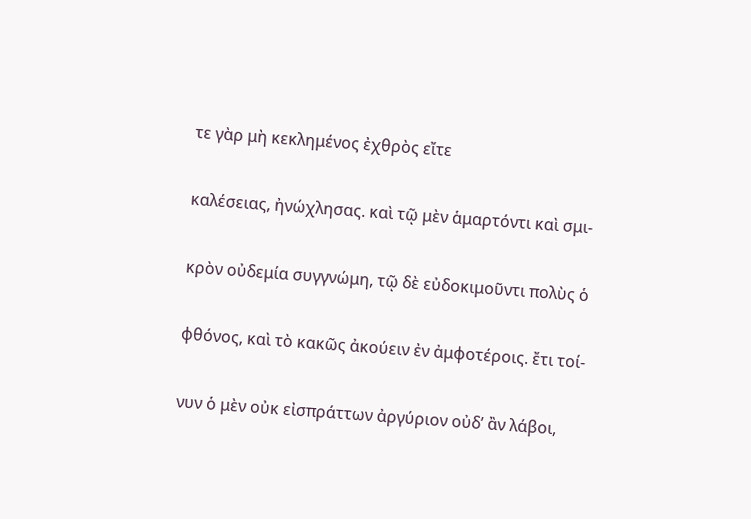τε γὰρ μὴ κεκλημένος ἐχθρὸς εἴτε

καλέσειας, ἠνώχλησας. καὶ τῷ μὲν ἁμαρτόντι καὶ σμι-

κρὸν οὐδεμία συγγνώμη, τῷ δὲ εὐδοκιμοῦντι πολὺς ὁ

φθόνος, καὶ τὸ κακῶς ἀκούειν ἐν ἀμφοτέροις. ἔτι τοί-

νυν ὁ μὲν οὐκ εἰσπράττων ἀργύριον οὐδ’ ἂν λάβοι,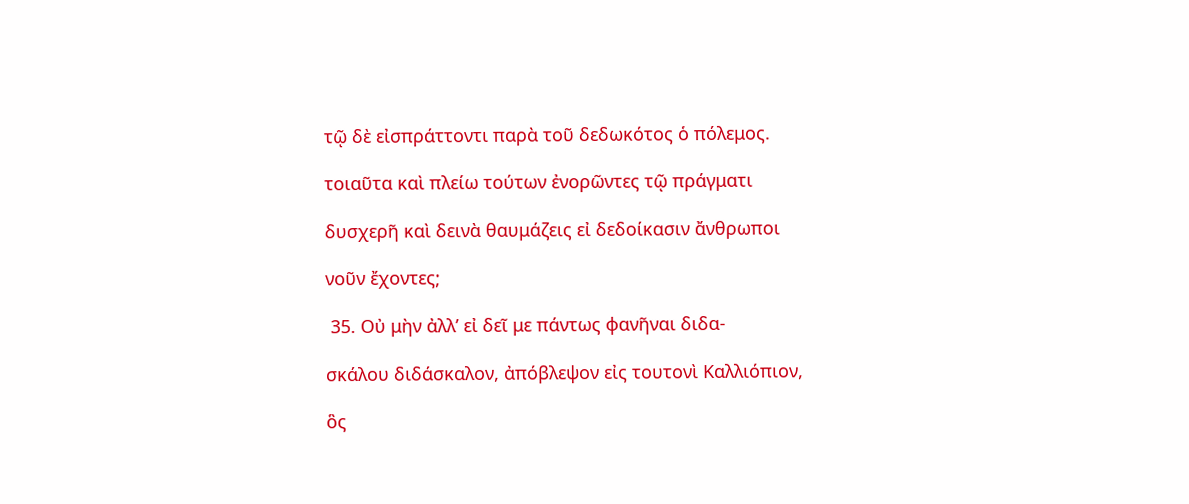τῷ δὲ εἰσπράττοντι παρὰ τοῦ δεδωκότος ὁ πόλεμος.

τοιαῦτα καὶ πλείω τούτων ἐνορῶντες τῷ πράγματι

δυσχερῆ καὶ δεινὰ θαυμάζεις εἰ δεδοίκασιν ἄνθρωποι

νοῦν ἔχοντες;

 35. Οὐ μὴν ἀλλ’ εἰ δεῖ με πάντως φανῆναι διδα-

σκάλου διδάσκαλον, ἀπόβλεψον εἰς τουτονὶ Καλλιόπιον,

ὃς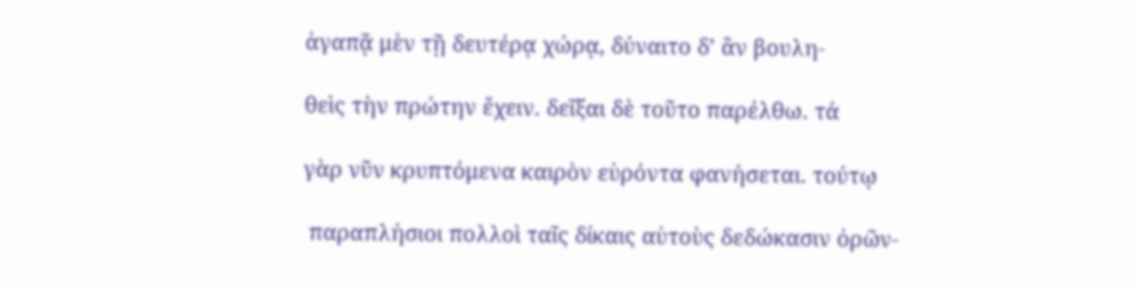ἀγαπᾷ μὲν τῇ δευτέρᾳ χώρᾳ, δύναιτο δ’ ἂν βουλη-

θεὶς τὴν πρώτην ἔχειν. δεῖξαι δὲ τοῦτο παρέλθω. τά

γὰρ νῦν κρυπτόμενα καιρὸν εὑρόντα φανήσεται. τούτῳ

 παραπλήσιοι πολλοὶ ταῖς δίκαις αὑτοὺς δεδώκασιν ὀρῶν-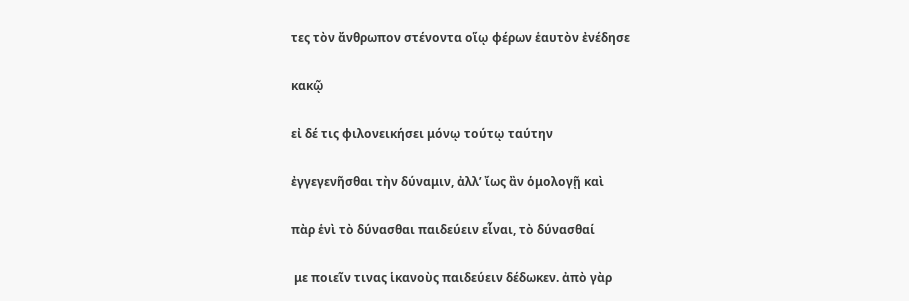τες τὸν ἄνθρωπον στένοντα οἵῳ φέρων ἑαυτὸν ἐνέδησε

κακῷ

εἰ δέ τις φιλονεικήσει μόνῳ τούτῳ ταύτην

ἐγγεγενῆσθαι τὴν δύναμιν, ἀλλ’ ἴως ἂν ὁμολογῇ καὶ

πὰρ ἑνὶ τὸ δύνασθαι παιδεύειν εἷναι, τὸ δύνασθαί

 με ποιεῖν τινας ἱκανοὺς παιδεύειν δέδωκεν. ἀπὸ γὰρ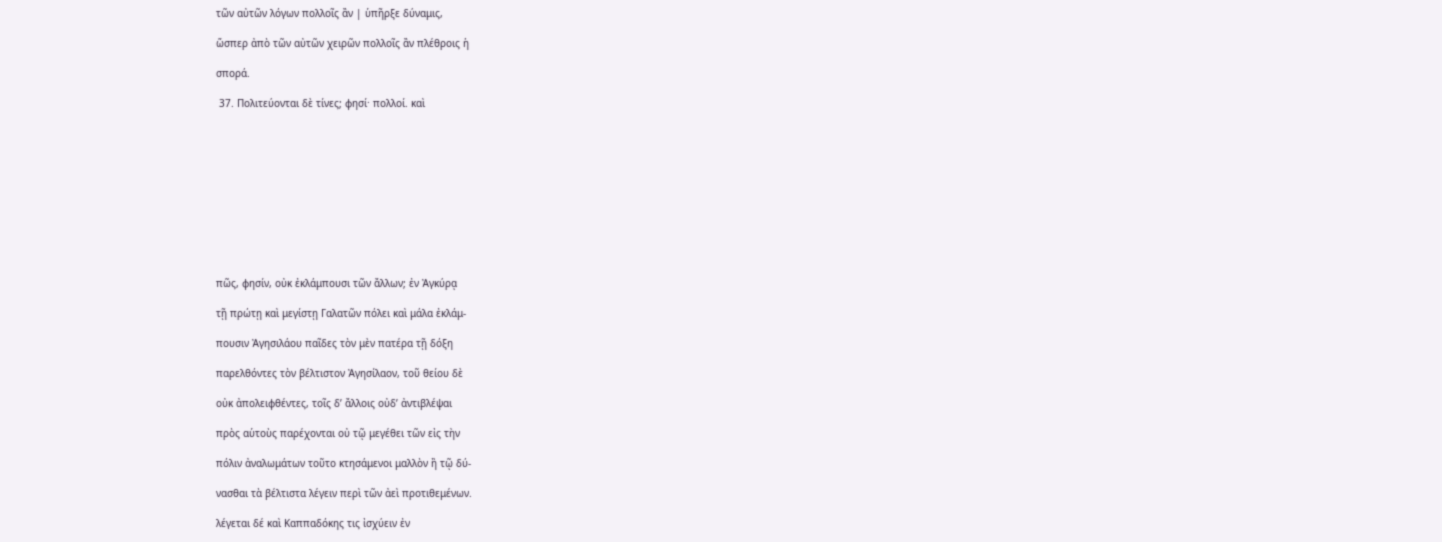τῶν αὐτῶν λόγων πολλοῖς ἂν | ὑπῆρξε δύναμις,

ὥσπερ ἀπὸ τῶν αὐτῶν χειρῶν πολλοῖς ἂν πλέθροις ἡ

σπορά.

 37. Πολιτεύονται δὲ τίνες; φησί· πολλοί. καὶ











πῶς, φησίν, οὐκ ἐκλάμπουσι τῶν ἄλλων; ἐν Ἀγκύρᾳ

τῇ πρώτῃ καὶ μεγίστῃ Γαλατῶν πόλει καὶ μάλα ἐκλάμ-

πουσιν Ἀγησιλάου παῖδες τὸν μὲν πατέρα τῇ δόξη

παρελθόντες τὸν βέλτιστον Ἀγησίλαον, τοῦ θείου δὲ

οὐκ ἀπολειφθέντες, τοῖς δ’ ἄλλοις οὐδ’ ἀντιβλέψαι

πρὸς αὑτοὺς παρέχονται οὐ τῷ μεγέθει τῶν εἰς τὴν

πόλιν ἀναλωμάτων τοῦτο κτησάμενοι μαλλὸν ἢ τῷ δύ-

νασθαι τὰ βέλτιστα λέγειν περὶ τῶν ἀεὶ προτιθεμένων.

λέγεται δέ καὶ Καππαδόκης τις ἰσχύειν ἐν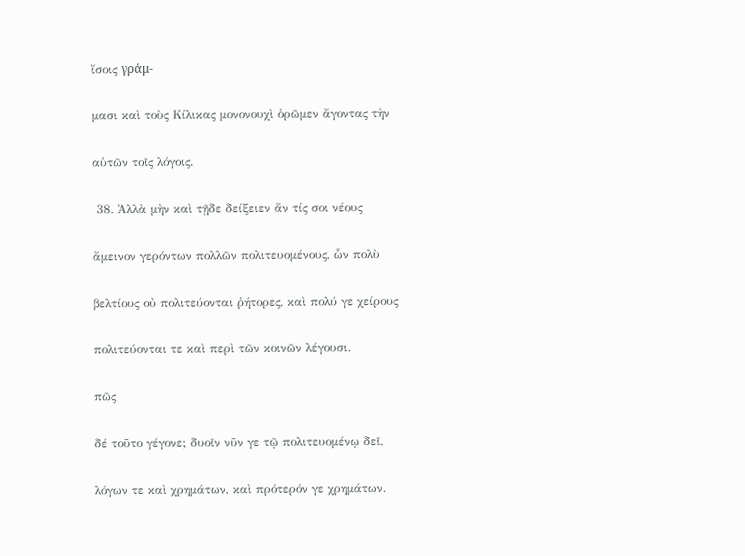ἴσοις γράμ-

μασι καὶ τοὺς Κίλικας μονονουχὶ ὁρῶμεν ἄγοντας τὴν

αὑτῶν τοῖς λόγοις.

 38. Ἀλλὰ μὴν καὶ τῇδε δείξειεν ἄν τίς σοι νέους

ἄμεινον γερόντων πολλῶν πολιτευομένους, ὧν πολὺ

βελτίους οὐ πολιτεύονται ῥήτορες, καὶ πολύ γε χείρους

πολιτεύονται τε καὶ περὶ τῶν κοινῶν λέγουσι.

πῶς

δέ τοῦτο γέγονε; δυοῖν νῦν γε τῷ πολιτευομένῳ δεῖ,

λόγων τε καὶ χρημάτων, καὶ πρότερόν γε χρημάτων.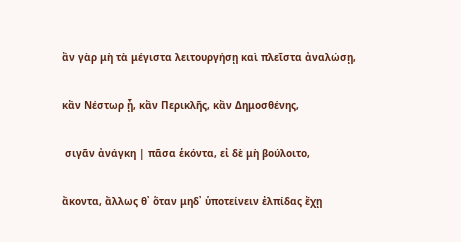ἂν γὰρ μὴ τὰ μέγιστα λειτουργήσῃ καὶ πλεῖστα ἀναλώσῃ,

κἂν Νέστωρ ᾖ, κἂν Περικλῆς, κἂν Δημοσθένης,

 σιγᾶν ἀνάγκη | πᾶσα ἑκόντα, εἰ δὲ μὴ βούλοιτο,

ἄκοντα, ἄλλως θ᾿ ὅταν μηδ᾿ ὑποτείνειν ἐλπίδας ἔχῃ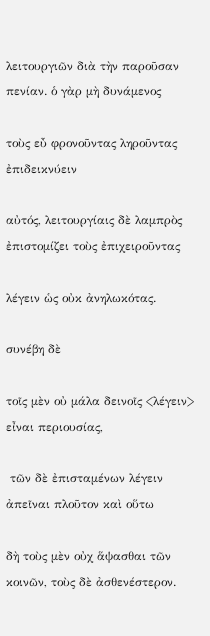λειτουργιῶν διὰ τὴν παροῦσαν πενίαν. ὁ γὰρ μὴ δυνάμενος

τοὺς εὖ φρονοῦντας ληροῦντας ἐπιδεικνύειν

αὐτός, λειτουργίαις δὲ λαμπρὸς ἐπιστομίζει τοὺς ἐπιχειροῦντας

λέγειν ὡς οὐκ ἀνηλωκότας.

συνέβη δὲ

τοῖς μὲν οὐ μάλα δεινοῖς <λέγειν> εἶναι περιουσίας,

 τῶν δὲ ἐπισταμένων λέγειν ἀπεῖναι πλοῦτον καὶ οὕτω

δὴ τοὺς μὲν οὐχ ἅψασθαι τῶν κοινῶν, τοὺς δὲ ἀσθενέστερον.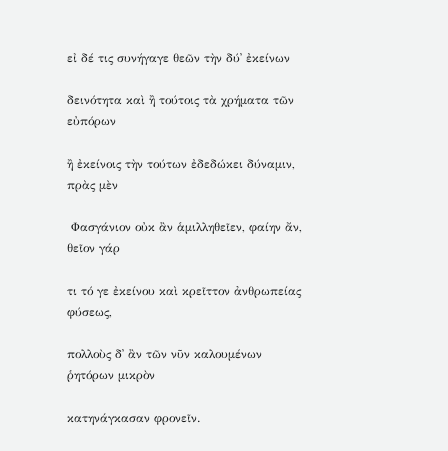εἰ δέ τις συνήγαγε θεῶν τὴν δύ᾿ ἐκείνων

δεινότητα καὶ ἢ τούτοις τὰ χρήματα τῶν εὐπόρων

ἢ ἐκείνοις τὴν τούτων ἐδεδώκει δύναμιν, πρὰς μὲν

 Φασγάνιον οὐκ ἂν ἁμιλληθεῖεν, φαίην ἄν, θεῖον γάρ

τι τό γε ἐκείνου καὶ κρεῖττον ἀνθρωπείας φύσεως,

πολλοὺς δ᾿ ἂν τῶν νῦν καλουμένων ῥητόρων μικρὸν

κατηνάγκασαν φρονεῖν.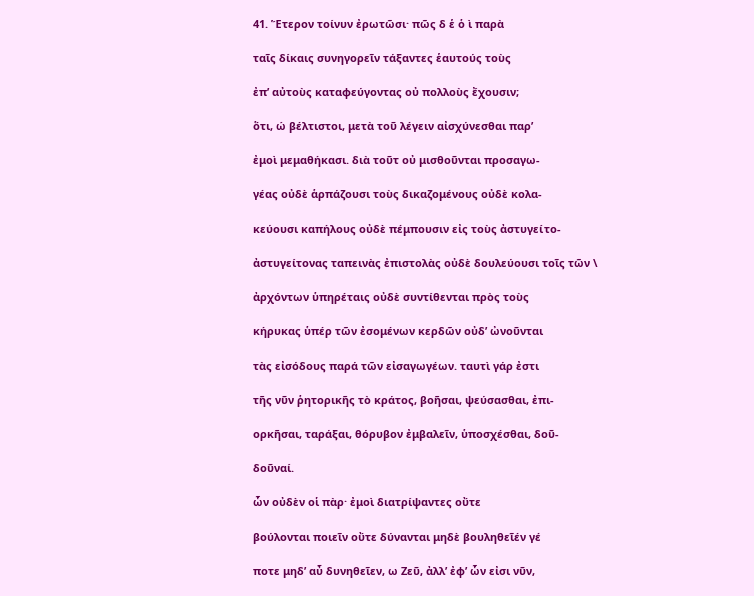41. Ἕτερον τοίνυν ἐρωτῶσι· πῶς δ ἑ ὁ ὶ παρὰ

ταῖς δίκαις συνηγορεῖν τάξαντες ἑαυτούς τοὺς

ἐπ’ αὐτοὺς καταφεύγοντας οὐ πολλοὺς ἔχουσιν;

ὅτι, ώ βέλτιστοι, μετὰ τοῦ λέγειν αἰσχύνεσθαι παρ’

ἐμοὶ μεμαθήκασι. διὰ τοῦτ οὐ μισθοῦνται προσαγω-

γέας οὐδὲ ἁρπάζουσι τοὺς δικαζομένους οὐδὲ κολα-

κεύουσι καπήλους οὐδὲ πέμπουσιν εἰς τοὺς ἀστυγείτο-

ἀστυγείτονας ταπεινὰς ἐπιστολὰς οὐδὲ δουλεύουσι τοῖς τῶν \

ἀρχόντων ὑπηρέταις οὐδὲ συντίθενται πρὸς τοὺς

κήρυκας ὑπέρ τῶν ἐσομένων κερδῶν οὐδ’ ὠνοῦνται

τὰς εἰσόδους παρά τῶν εἰσαγωγέων. ταυτὶ γάρ ἐστι

τῆς νῦν ῥητορικῆς τὸ κράτος, βοῆσαι, ψεύσασθαι, ἐπι-

ορκῆσαι, ταράξαι, θόρυβον ἐμβαλεῖν, ὑποσχέσθαι, δοῦ-

δοῦναί.

ὧν οὐδὲν οἱ πὰρ· ἐμοὶ διατρίψαντες οὔτε

βούλονται ποιεῖν οὔτε δύνανται μηδὲ βουληθεῖέν γέ

ποτε μηδ’ αὖ δυνηθεῖεν, ω Ζεῦ, ἀλλ’ ἐφ’ ὧν εἰσι νῦν,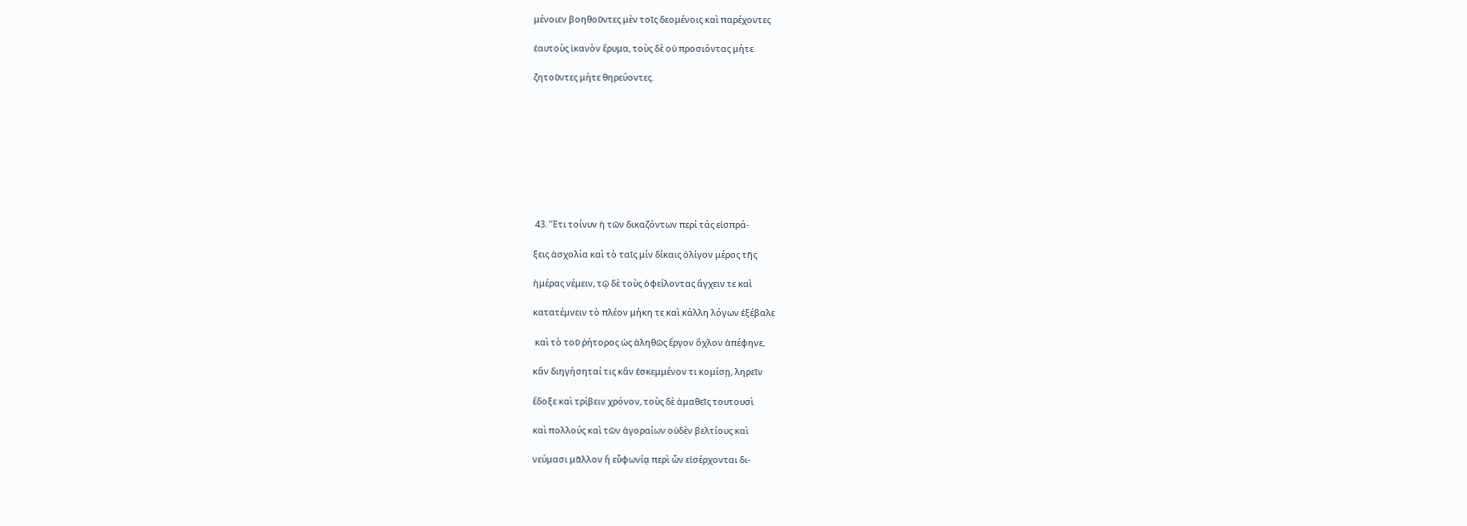μένοιεν βοηθοῦντες μὲν τοῖς δεομένοις καὶ παρέχοντες

ἑαυτοὺς ἱκανὸν ἔρυμα, τοὺς δὲ οὐ προσιόντας μήτε

ζητοῦντες μήτε θηρεύοντες.









 43. ’Έτι τοίνυν ἡ τῶν δικαζόντων περί τάς εἰσπρά-

ξεις ἀσχολία καὶ τὸ ταῖς μίν δίκαις ὀλίγον μέρος τῆς

ἡμέρας νέμειν, τῷ δὲ τοὺς ὀφείλοντας ἄγχειν τε καὶ

κατατέμνειν τὸ πλέον μήκη τε καὶ κάλλη λόγων ἐξέβαλε

 καὶ τὸ τοῦ ῤήτορος ὡς ἀληθῶς ἔργον ὄχλον ἀπέφηνε,

κἂν διηγήσηταί τις κἂν ἐσκεμμένον τι κομίσῃ, ληρεῖν

ἔδοξε καὶ τρίβειν χρόνον, τοὺς δὲ ἀμαθεῖς τουτουσὶ

καὶ πολλούς καὶ τῶν ἀγοραίων οὐδὲν βελτίους καὶ

νεύμασι μᾶλλον ἤ εὖφωνίᾳ περὶ ὦν εἰσέρχονται δι-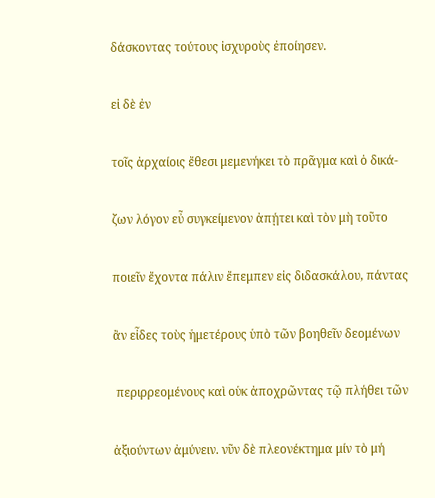δάσκοντας τούτους ἰσχυροὺς ἐποίησεν.

εἰ δὲ ἐν

τοῖς ἀρχαίοις ἔθεσι μεμενήκει τὸ πρᾶγμα καὶ ὁ δικά-

ζων λόγον εὖ συγκείμενον ἀπῄτει καὶ τὸν μὴ τοῦτο

ποιεῖν ἔχοντα πάλιν ἔπεμπεν εἰς διδασκάλου, πάντας

ἂν εἶδες τοὺς ἡμετέρους ὑπὸ τῶν βοηθεῖν δεομένων

 περιρρεομένους καὶ οὑκ ἀποχρῶντας τῷ πλήθει τῶν

ἀξιούντων ἀμύνειν. νῦν δὲ πλεονέκτημα μίν τὸ μή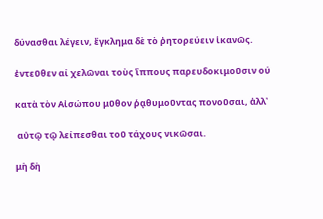δύνασθαι λέγειν, ἔγκλημα δὲ τὸ ῤητορεύειν ἱκανῶς.

ἐντεῦθεν αί χελῶναι τοὺς ἵππους παρευδοκιμοῦσιν ού

κατὰ τὸν Αἰσώπου μῦθον ῥᾳθυμοῦντας πονοῦσαι, ἀλλ᾿

 αὐτῷ τῷ λείπεσθαι τοῦ τάχους νικῶσαι.

μὴ δὴ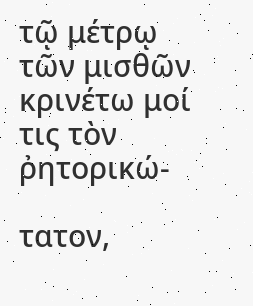τῷ μέτρῳ τῶν μισθῶν κρινέτω μοί τις τὸν ῤητορικώ-

τατον,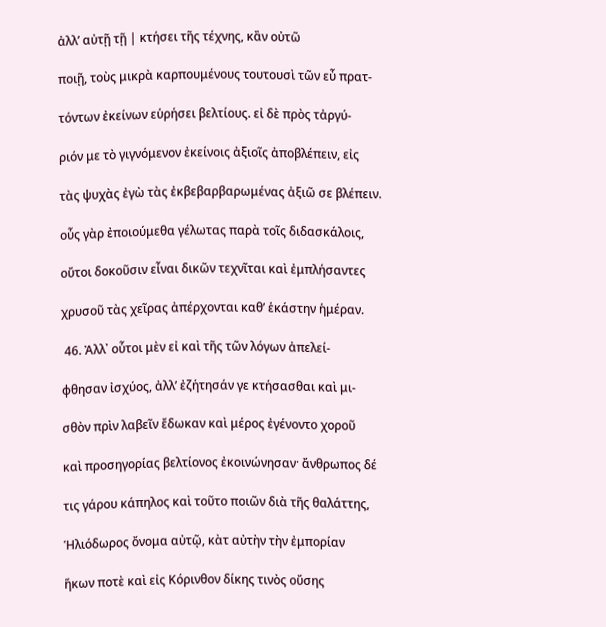ἀλλ’ αὐτῇ τῇ | κτήσει τῆς τέχνης, κἂν οὐτῶ

ποιῇ, τοὺς μικρὰ καρπουμένους τουτουσὶ τῶν εὖ πρατ-

τόντων ἐκείνων εὑρήσει βελτίους. εἰ δὲ πρὸς τἀργύ-

ριόν με τὸ γιγνόμενον ἐκείνοις ἀξιοῖς ἀποβλέπειν, εἰς

τὰς ψυχὰς ἐγὼ τὰς ἐκβεβαρβαρωμένας ἀξιῶ σε βλέπειν.

οὖς γὰρ ἐποιούμεθα γέλωτας παρὰ τοῖς διδασκάλοις,

οὔτοι δοκοῦσιν εἶναι δικῶν τεχνῖται καὶ ἐμπλήσαντες

χρυσοῦ τὰς χεῖρας ἀπέρχονται καθ’ ἑκάστην ἡμέραν.

 46. Ἀλλ᾿ οὗτοι μὲν εἰ καὶ τῆς τῶν λόγων ἀπελεί-

φθησαν ἰσχύος, ἀλλ’ ἐζήτησάν γε κτήσασθαι καὶ μι-

σθὸν πρὶν λαβεῖν ἔδωκαν καὶ μέρος ἐγένοντο χοροῦ

καὶ προσηγορίας βελτίονος ἐκοινώνησαν· ἄνθρωπος δέ

τις γάρου κάπηλος καὶ τοῦτο ποιῶν διὰ τῆς θαλάττης,

Ἡλιόδωρος ὄνομα αὐτῷ, κὰτ αὐτὴν τὴν ἐμπορίαν

ἥκων ποτὲ καὶ εἰς Κόρινθον δίκης τινὸς οὔσης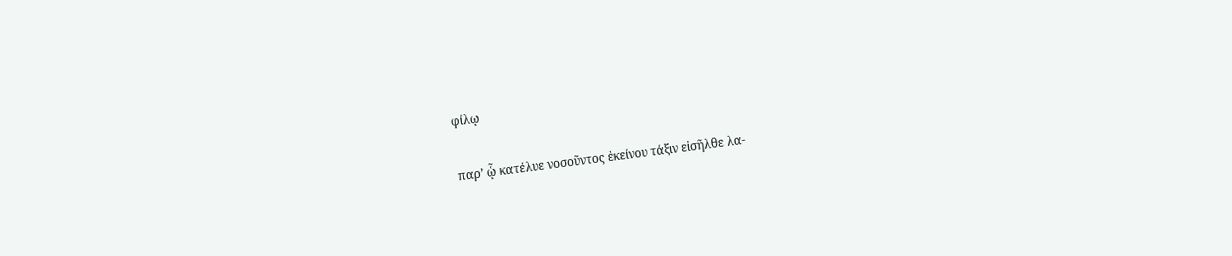φίλῳ

παρ’ ᾧ κατέλυε νοσοῦντος ἐκείνου τάξιν εἰσῆλθε λα-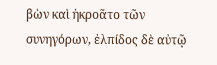βὼν καὶ ἠκροᾶτο τῶν συνηγόρων, ἐλπίδος δὲ αὐτῷ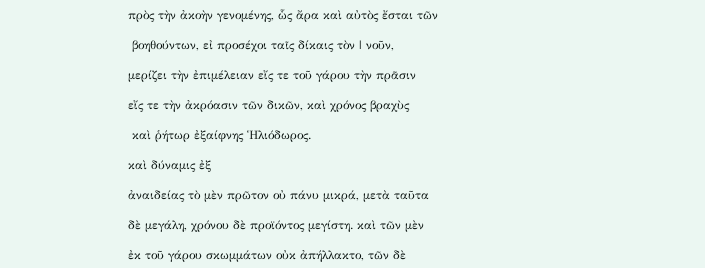πρὸς τὴν ἀκοὴν γενομένης, ὧς ἄρα καὶ αὐτὸς ἔσται τῶν

 βοηθούντων, εἰ προσέχοι ταῖς δίκαις τὸν | νοῦν,

μερίζει τὴν ἐπιμέλειαν εἴς τε τοῦ γάρου τὴν πρᾶσιν

εἴς τε τὴν ἀκρόασιν τῶν δικῶν, καὶ χρόνος βραχὺς

 καὶ ῥήτωρ ἐξαίφνης Ἡλιόδωρος.

καὶ δύναμις ἐξ

ἀναιδείας τὸ μὲν πρῶτον οὐ πάνυ μικρά, μετὰ ταῦτα

δὲ μεγάλη, χρόνου δὲ προϊόντος μεγίστη. καὶ τῶν μὲν

ἐκ τοῦ γάρου σκωμμάτων οὐκ ἀπήλλακτο, τῶν δὲ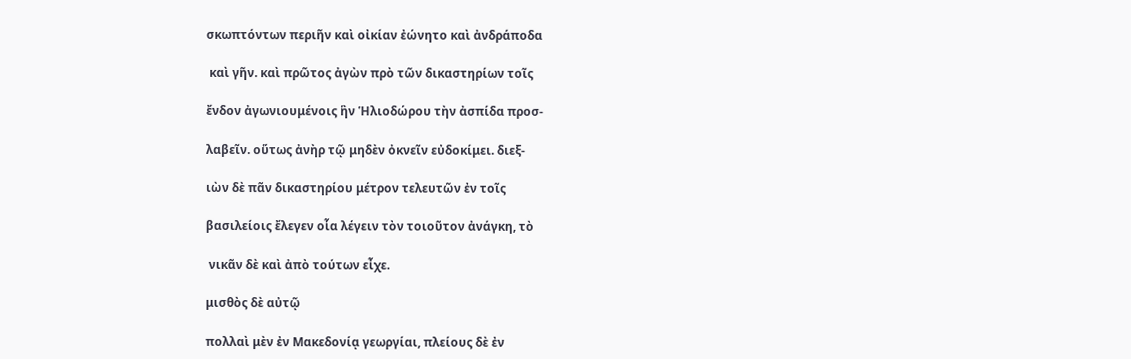σκωπτόντων περιῆν καὶ οἰκίαν ἐώνητο καὶ ἀνδράποδα

 καὶ γῆν. καὶ πρῶτος ἀγὼν πρὸ τῶν δικαστηρίων τοῖς

ἔνδον ἀγωνιουμένοις ἣν Ἡλιοδώρου τὴν ἀσπίδα προσ-

λαβεῖν. οὕτως ἀνὴρ τῷ μηδὲν ὀκνεῖν εὐδοκίμει. διεξ-

ιὼν δὲ πᾶν δικαστηρίου μέτρον τελευτῶν ἐν τοῖς

βασιλείοις ἔλεγεν οἷα λέγειν τὸν τοιοῦτον ἀνάγκη, τὸ

 νικᾶν δὲ καὶ ἀπὸ τούτων εἶχε.

μισθὸς δὲ αὐτῷ

πολλαὶ μὲν ἐν Μακεδονίᾳ γεωργίαι, πλείους δὲ ἐν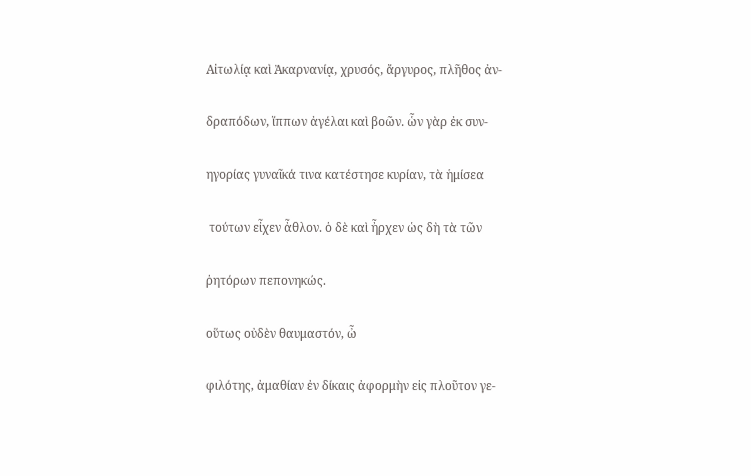Αἰτωλίᾳ καὶ Ἀκαρνανίᾳ, χρυσός, ἄργυρος, πλῆθος ἀν-

δραπόδων, ἵππων ἀγέλαι καὶ βοῶν. ὧν γὰρ ἐκ συν-

ηγορίας γυναῖκά τινα κατέστησε κυρίαν, τὰ ἡμίσεα

 τούτων εἶχεν ἆθλον. ὁ δὲ καὶ ἦρχεν ὡς δὴ τὰ τῶν

ῥητόρων πεπονηκώς.

οὕτως οὐδὲν θαυμαστόν, ὦ

φιλότης, ἀμαθίαν ἐν δίκαις ἀφορμὴν εἰς πλοῦτον γε-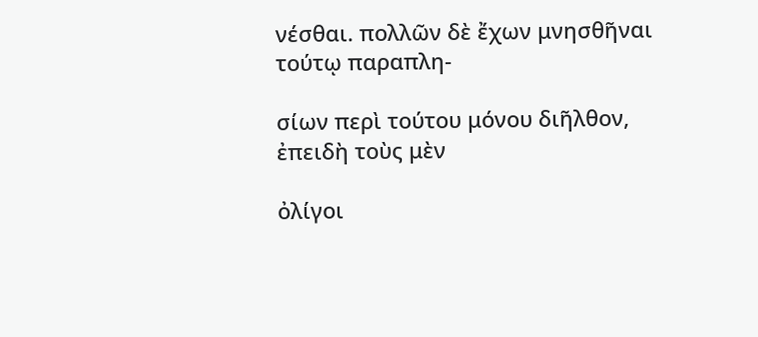νέσθαι. πολλῶν δὲ ἔχων μνησθῆναι τούτῳ παραπλη-

σίων περὶ τούτου μόνου διῆλθον, ἐπειδὴ τοὺς μὲν

ὀλίγοι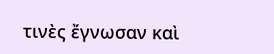τινὲς ἔγνωσαν καὶ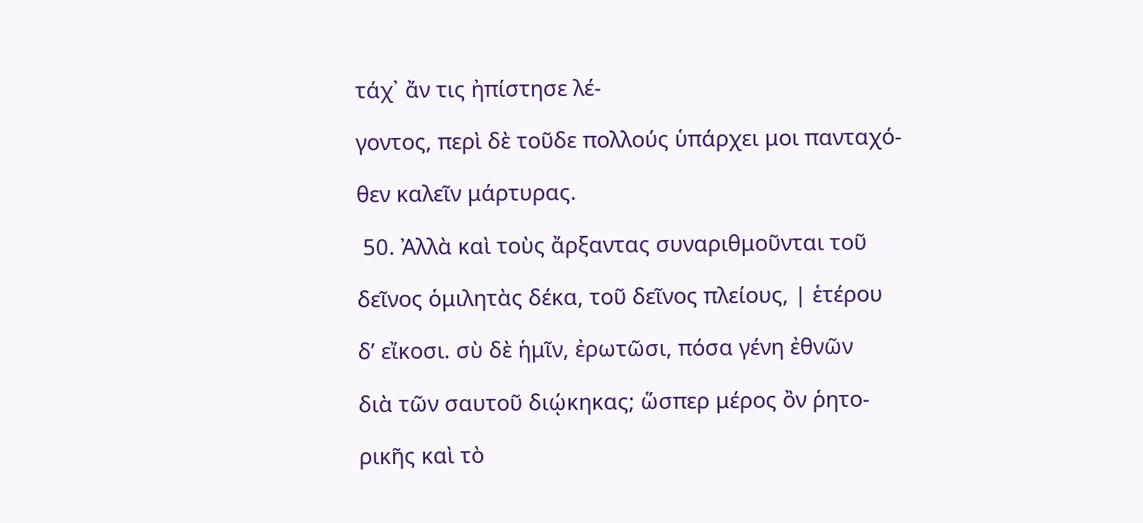τάχ᾿ ἄν τις ἠπίστησε λέ-

γοντος, περὶ δὲ τοῦδε πολλούς ὑπάρχει μοι πανταχό-

θεν καλεῖν μάρτυρας.

 50. Ἀλλὰ καὶ τοὺς ἄρξαντας συναριθμοῦνται τοῦ

δεῖνος ὁμιλητὰς δέκα, τοῦ δεῖνος πλείους, | ἑτέρου

δ’ εἴκοσι. σὺ δὲ ἡμῖν, ἐρωτῶσι, πόσα γένη ἐθνῶν

διὰ τῶν σαυτοῦ διῴκηκας; ὥσπερ μέρος ὂν ῥητο-

ρικῆς καὶ τὸ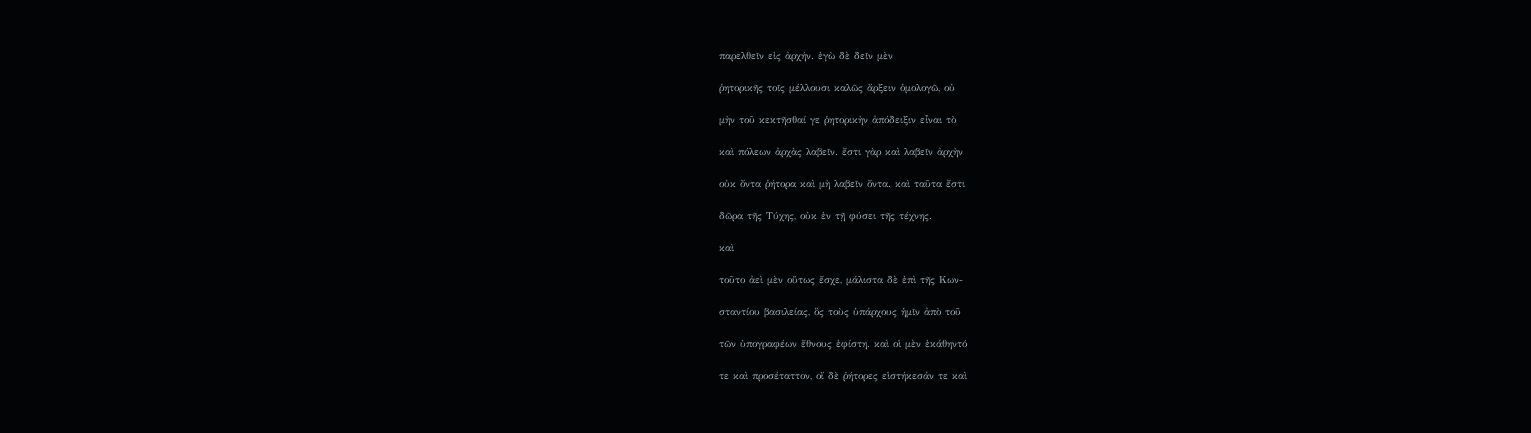παρελθεῖν εἰς ἀρχήν. ἐγὼ δὲ δεῖν μὲν

ῥητορικῆς τοῖς μέλλουσι καλῶς ἄρξειν ὁμολογῶ, οὐ

μὴν τοῦ κεκτῆσθαί γε ῥητορικὴν ἀπόδειξιν εἶναι τὸ

καὶ πόλεων ἀρχὰς λαβεῖν. ἔστι γὰρ καὶ λαβεῖν ἀρχὴν

οὐκ ὄντα ῥήτορα καὶ μὴ λαβεῖν ὄντα. καὶ ταῦτα ἔστι

δῶρα τῆς Τύχης, οὐκ ἐν τῇ φύσει τῆς τέχνης.

καὶ

τοῦτο ἀεὶ μὲν οὕτως ἔσχε, μάλιστα δὲ ἐπὶ τῆς Κων-

σταντίου βασιλείας, ὃς τοὺς ὑπάρχους ἡμῖν ἀπὸ τοῦ

τῶν ὑπογραφέων ἔθνους ἐφίστη. καὶ οἱ μὲν ἐκάθηντό

τε καὶ προσέταττον, οἴ δὲ ῥήτορες εἱστήκεσάν τε καὶ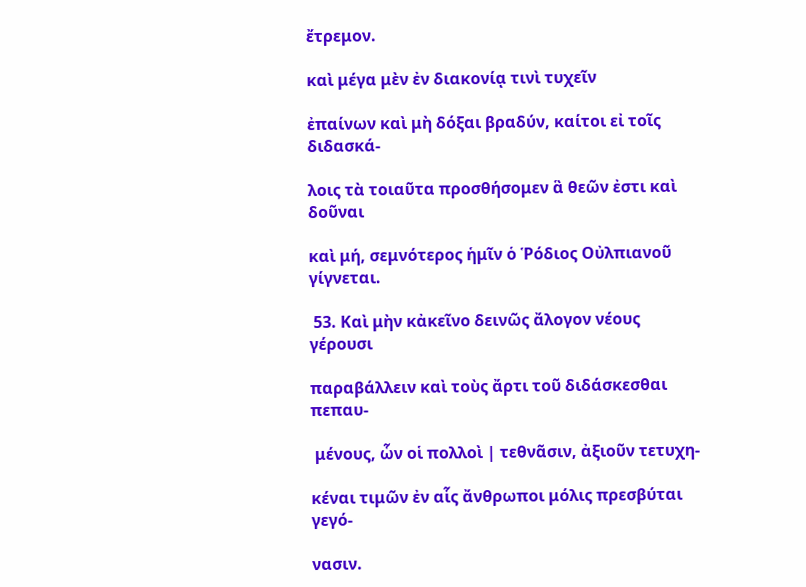ἔτρεμον.

καὶ μέγα μὲν ἐν διακονίᾳ τινὶ τυχεῖν

ἐπαίνων καὶ μὴ δόξαι βραδύν, καίτοι εἰ τοῖς διδασκά-

λοις τὰ τοιαῦτα προσθήσομεν ἃ θεῶν ἐστι καὶ δοῦναι

καὶ μή, σεμνότερος ἡμῖν ὁ Ῥόδιος Οὐλπιανοῦ γίγνεται.

 53. Καὶ μὴν κἀκεῖνο δεινῶς ἄλογον νέους γέρουσι

παραβάλλειν καὶ τοὺς ἄρτι τοῦ διδάσκεσθαι πεπαυ-

 μένους, ὧν οἱ πολλοὶ | τεθνᾶσιν, ἀξιοῦν τετυχη-

κέναι τιμῶν ἐν αἷς ἄνθρωποι μόλις πρεσβύται γεγό-

νασιν.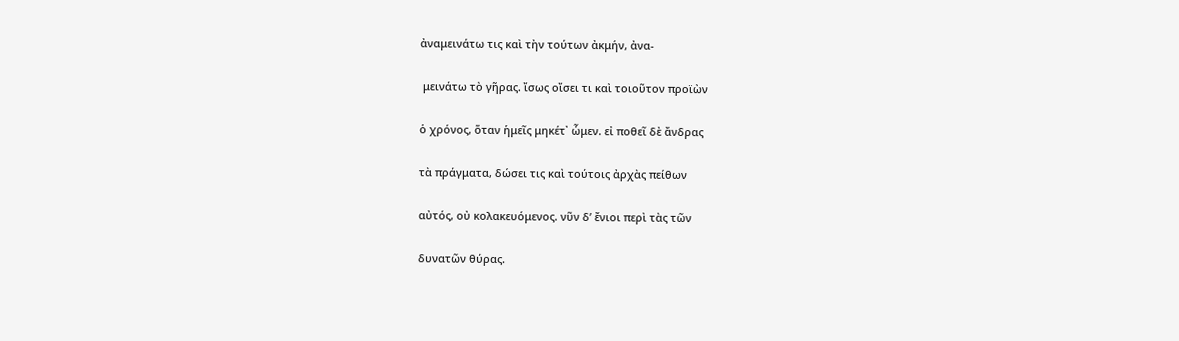ἀναμεινάτω τις καὶ τὴν τούτων ἀκμήν, ἀνα-

 μεινάτω τὸ γῆρας. ἴσως οἴσει τι καὶ τοιοῦτον προϊὼν

ὁ χρόνος, ὅταν ἡμεῖς μηκέτ᾿ ὧμεν. εἰ ποθεῖ δὲ ἄνδρας

τὰ πράγματα, δώσει τις καὶ τούτοις ἀρχὰς πείθων

αὐτός, οὐ κολακευόμενος. νῦν δ’ ἔνιοι περὶ τὰς τῶν

δυνατῶν θύρας.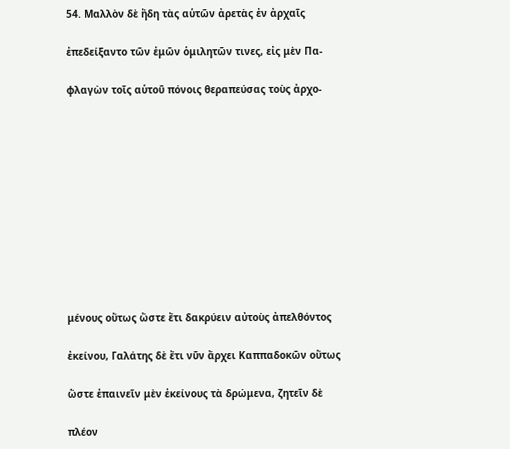54. Μαλλὸν δὲ ἤδη τὰς αὑτῶν ἀρετὰς ἐν ἀρχαῖς

ἐπεδείξαντο τῶν ἐμῶν ὁμιλητῶν τινες, εἰς μὲν Πα-

φλαγὼν τοῖς αὑτοῦ πόνοις θεραπεύσας τοὺς ἀρχο-











μένους οὕτως ὥστε ἔτι δακρύειν αὐτοὺς ἀπελθόντος

ἐκείνου, Γαλάτης δὲ ἔτι νῦν ἄρχει Καππαδοκῶν οὕτως

ὥστε ἐπαινεῖν μὲν ἐκείνους τὰ δρώμενα, ζητεῖν δὲ

πλέον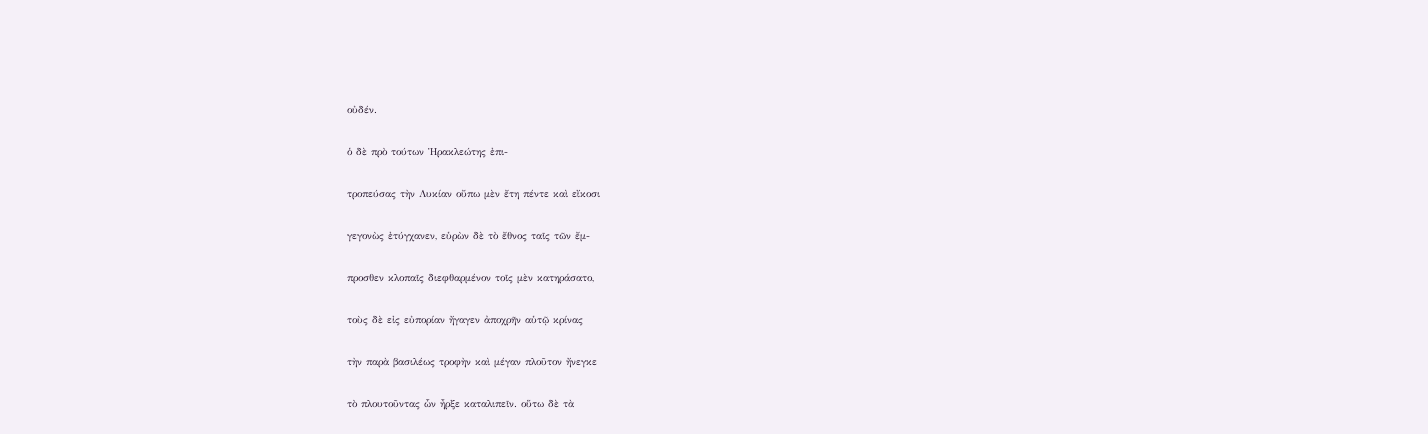οὐδέν.

ὁ δὲ πρὸ τούτων Ἡρακλεώτης ἐπι-

τροπεύσας τὴν Λυκίαν οὔπω μὲν ἔτη πέντε καὶ εἴκοσι

γεγονὼς ἐτύγχανεν, εὑρὼν δὲ τὸ ἔθνος ταῖς τῶν ἔμ-

προσθεν κλοπαῖς διεφθαρμένον τοῖς μὲν κατηράσατο,

τοὺς δὲ εἰς εὐπορίαν ἤγαγεν ἀποχρῆν αὑτῷ κρίνας

τὴν παρὰ βασιλέως τροφὴν καὶ μέγαν πλοῦτον ἤνεγκε

τὸ πλουτοῦντας ὧν ἦρξε καταλιπεῖν. οὕτω δὲ τὰ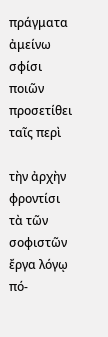πράγματα ἀμείνω σφίσι ποιῶν προσετίθει ταῖς περὶ

τὴν ἀρχὴν φροντίσι τὰ τῶν σοφιστῶν ἔργα λόγῳ πό-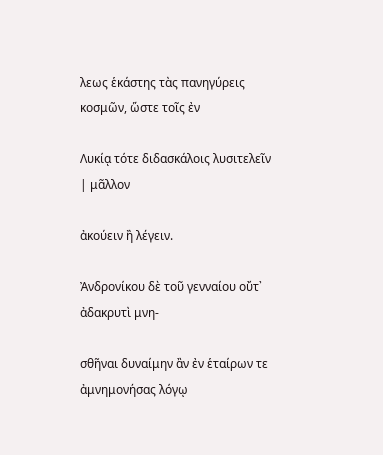λεως ἑκάστης τὰς πανηγύρεις κοσμῶν, ὥστε τοῖς ἐν

Λυκίᾳ τότε διδασκάλοις λυσιτελεῖν | μᾶλλον

ἀκούειν ἢ λέγειν.

Ἀνδρονίκου δὲ τοῦ γενναίου οὔτ᾿ ἀδακρυτὶ μνη-

σθῆναι δυναίμην ἂν ἐν ἑταίρων τε ἀμνημονήσας λόγῳ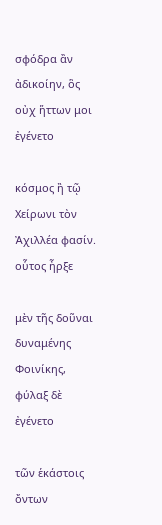σφόδρα ἂν ἀδικοίην, ὃς οὐχ ἥττων μοι ἐγένετο

κόσμος ἢ τῷ Χείρωνι τὸν Ἀχιλλέα φασίν. οὗτος ἦρξε

μὲν τῆς δοῦναι δυναμένης Φοινίκης, φύλαξ δὲ ἐγένετο

τῶν ἑκάστοις ὄντων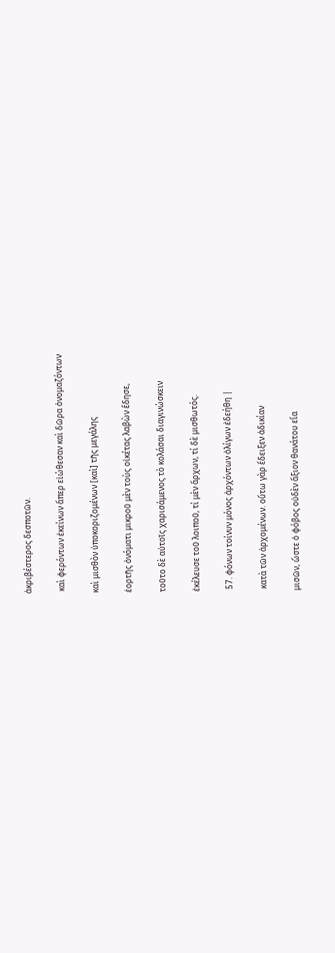ἀκριβέστερος δεσποτῶν.

 καὶ φερόντων ἐκείνων ἅπερ εἰώθεσαν καὶ δῶρα ὀνομαζόντων

καὶ μισθὸν ὑποκοριζομένων [καὶ] τῆς μεγάλης

ἑορτῆς ὀνόματι μικροῦ μὲν τοὺς οἰκέτας λαβὼν ἔδησε,

τοῦτο δὲ αὐτοῖς χαρισάμενος τὸ κολάσαι διαγινώσκειν

ἐκέλευσε τοῦ λοιποῦ, τί μὲν ἄρχων, τί δὲ μισθωτός.

 57. φόνων τοίνυν μόνος ἀρχόντων ὀλίγων ἐδεήθη |

 κατὰ τῶν ἀρχομένων. οὕτω γὰρ ἔδειξεν ἀδικίαν

μισῶν, ὥστε ὁ φόβος οὐδὲν ἄξιον θανάτου εἴα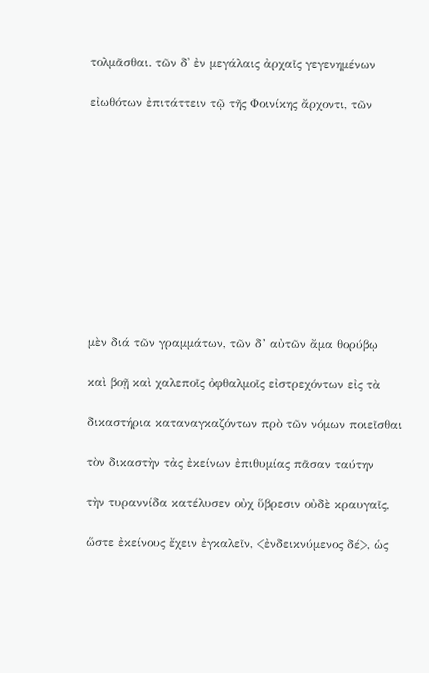τολμᾶσθαι. τῶν δ᾿ ἐν μεγάλαις ἀρχαῖς γεγενημένων

εἰωθότων ἐπιτάττειν τῷ τῆς Φοινίκης ἄρχοντι, τῶν











μὲν διά τῶν γραμμάτων, τῶν δ’ αὐτῶν ἄμα θορύβῳ

καὶ βοῇ καὶ χαλεποῖς ὀφθαλμοῖς εἰστρεχόντων εἰς τὰ

δικαστήρια καταναγκαζόντων πρὸ τῶν νόμων ποιεῖσθαι

τὸν δικαστὴν τἀς ἐκείνων ἐπιθυμίας πᾶσαν ταύτην

τὴν τυραννίδα κατέλυσεν οὐχ ὕβρεσιν οὐδὲ κραυγαῖς,

ὥστε ἐκείνους ἔχειν ἐγκαλεῖν, <ἐνδεικνύμενος δέ>, ὡς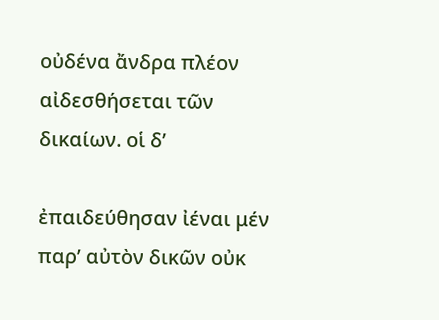οὐδένα ἄνδρα πλέον αἰδεσθήσεται τῶν δικαίων. οἱ δ’

ἐπαιδεύθησαν ἰέναι μέν παρ’ αὐτὸν δικῶν οὐκ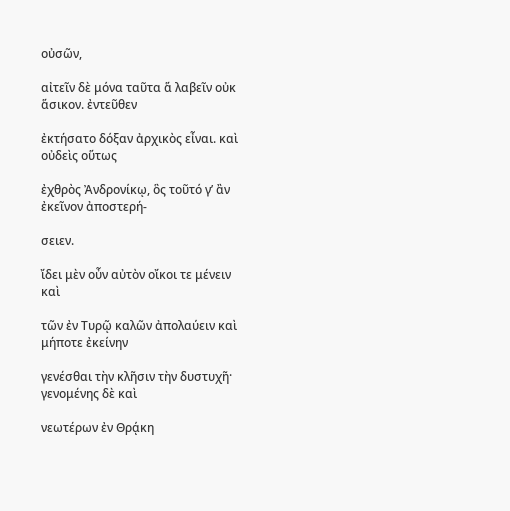οὐσῶν,

αἰτεῖν δὲ μόνα ταῦτα ἅ λαβεῖν οὐκ ἅσικον. ἐντεῦθεν

ἐκτήσατο δόξαν ἀρχικὸς εἶναι. καὶ οὐδεὶς οὕτως

ἐχθρὸς Ἀνδρονίκῳ, ὃς τοῦτό γ’ ἂν ἐκεῖνον ἀποστερή-

σειεν.

ἴδει μὲν οὖν αὐτὸν οἴκοι τε μένειν καὶ

τῶν ἐν Τυρῷ καλῶν ἀπολαύειν καὶ μήποτε ἐκείνην

γενέσθαι τὴν κλῆσιν τὴν δυστυχῆ· γενομένης δὲ καὶ

νεωτέρων ἐν Θρᾴκη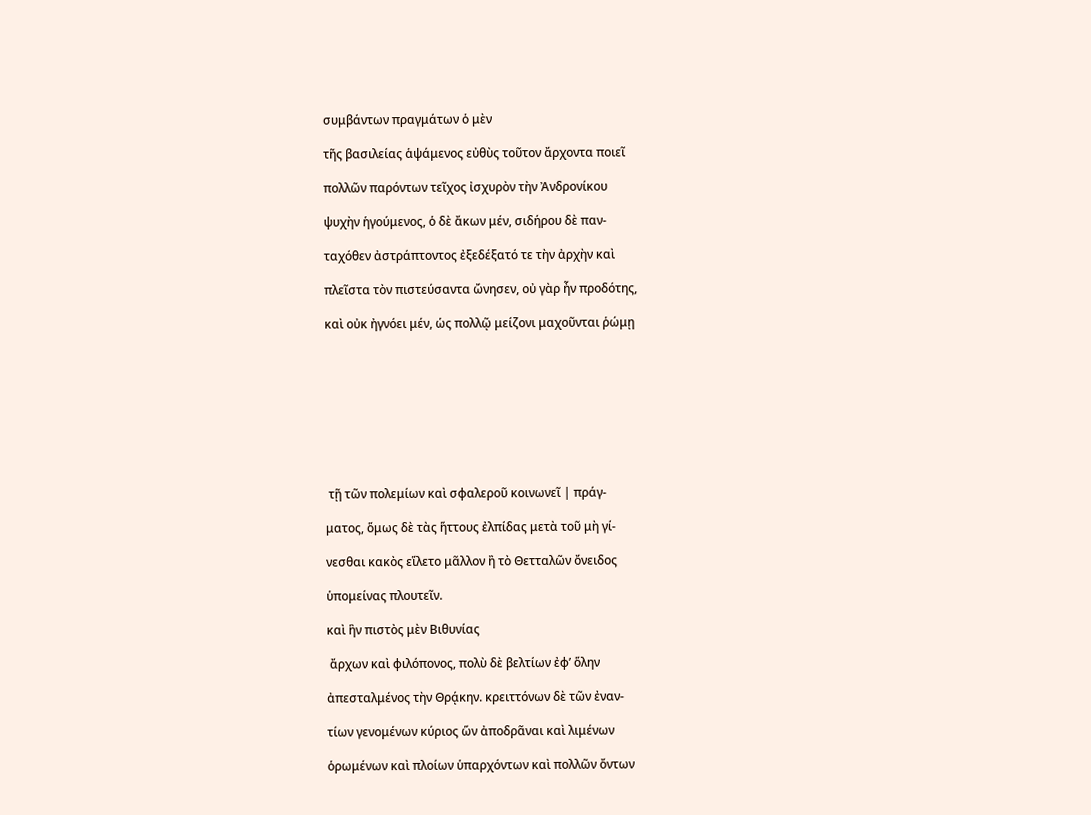συμβάντων πραγμάτων ὁ μὲν

τῆς βασιλείας ἁψάμενος εὐθὺς τοῦτον ἄρχοντα ποιεῖ

πολλῶν παρόντων τεῖχος ἰσχυρὸν τὴν Ἀνδρονίκου

ψυχὴν ἡγούμενος, ὁ δὲ ἄκων μέν, σιδήρου δὲ παν-

ταχόθεν ἀστράπτοντος ἐξεδέξατό τε τὴν ἀρχὴν καὶ

πλεῖστα τὸν πιστεύσαντα ὤνησεν, οὐ γὰρ ἦν προδότης,

καὶ οὐκ ἠγνόει μέν, ὡς πολλῷ μείζονι μαχοῦνται ῥώμῃ









 τῇ τῶν πολεμίων καὶ σφαλεροῦ κοινωνεῖ | πράγ-

ματος, ὅμως δὲ τὰς ἥττους ἐλπίδας μετὰ τοῦ μὴ γί-

νεσθαι κακὸς εἵλετο μᾶλλον ἢ τὸ Θετταλῶν ὄνειδος

ὑπομείνας πλουτεῖν.

καὶ ἣν πιστὸς μὲν Βιθυνίας

 ἄρχων καὶ φιλόπονος, πολὺ δὲ βελτίων ἐφ’ ὅλην

ἀπεσταλμένος τὴν Θρᾴκην. κρειττόνων δὲ τῶν ἐναν-

τίων γενομένων κύριος ὥν ἀποδρᾶναι καὶ λιμένων

ὁρωμένων καὶ πλοίων ὑπαρχόντων καὶ πολλῶν ὄντων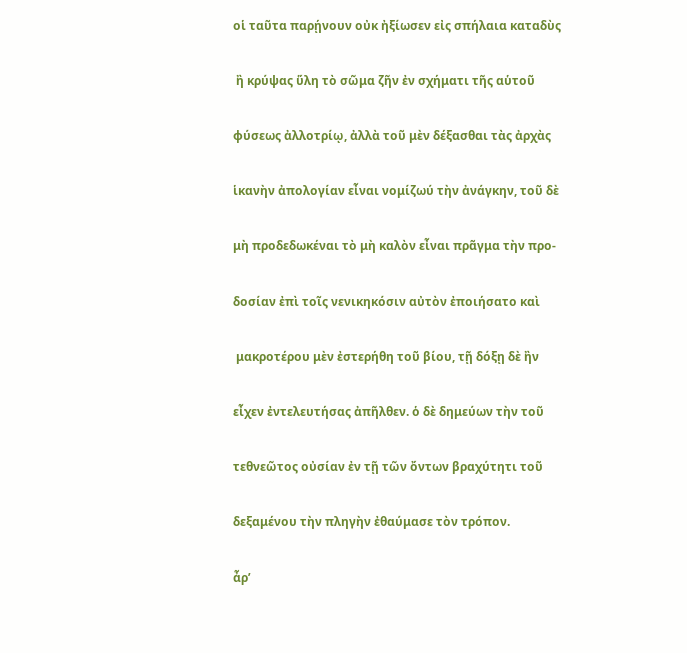οἱ ταῦτα παρῄνουν οὐκ ἠξίωσεν εἰς σπήλαια καταδὺς

 ἢ κρύψας ὕλη τὸ σῶμα ζῆν ἐν σχήματι τῆς αὑτοῦ

φύσεως ἀλλοτρίῳ, ἀλλὰ τοῦ μὲν δέξασθαι τὰς ἀρχὰς

ἱκανὴν ἀπολογίαν εἶναι νομίζωύ τὴν ἀνάγκην, τοῦ δὲ

μὴ προδεδωκέναι τὸ μὴ καλὸν εἶναι πρᾶγμα τὴν προ-

δοσίαν ἐπὶ τοῖς νενικηκόσιν αὐτὸν ἐποιήσατο καὶ

 μακροτέρου μὲν ἐστερήθη τοῦ βίου, τῇ δόξῃ δὲ ἢν

εἶχεν ἐντελευτήσας ἀπῆλθεν. ὁ δὲ δημεύων τὴν τοῦ

τεθνεῶτος οὐσίαν ἐν τῇ τῶν ὄντων βραχύτητι τοῦ

δεξαμένου τὴν πληγὴν ἐθαύμασε τὸν τρόπον.

ἆρ’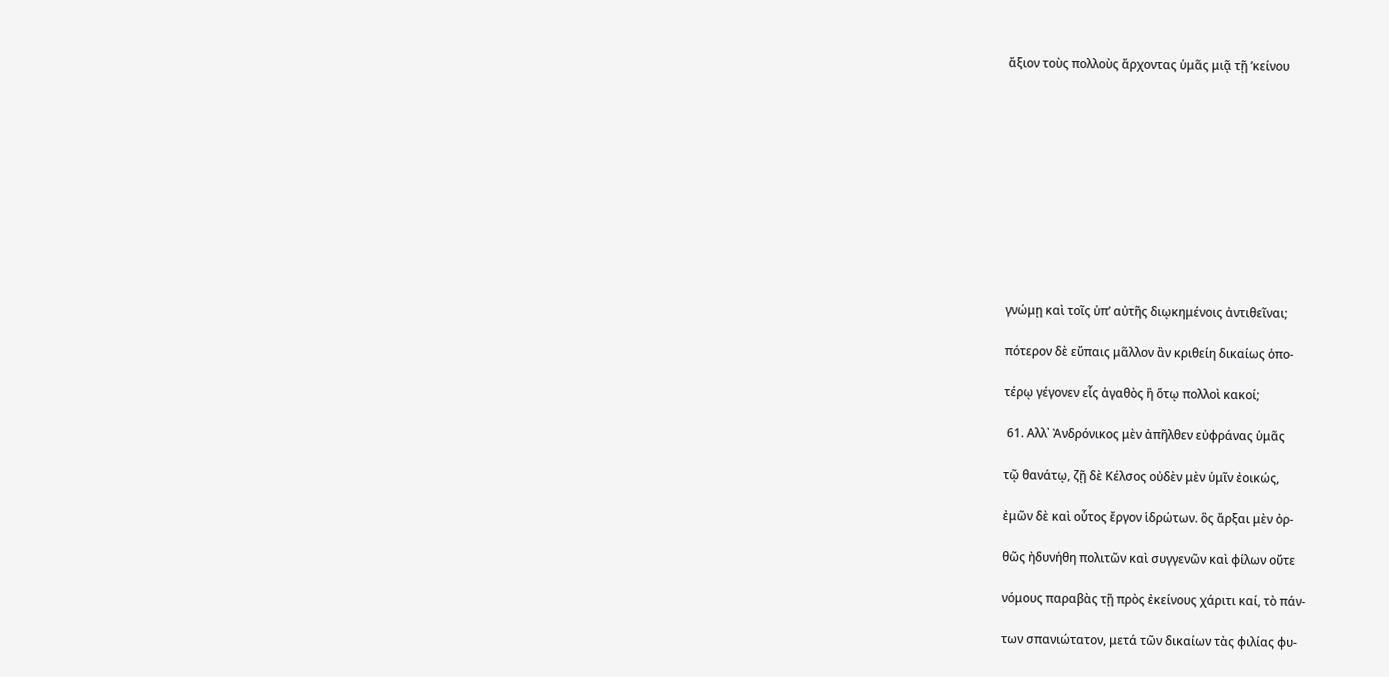ἄξιον τοὺς πολλοὺς ἄρχοντας ὑμᾶς μιᾷ τῇ ’κείνου











γνώμῃ καὶ τοῖς ὑπ’ αὐτῆς διῳκημένοις ἀντιθεῖναι;

πότερον δὲ εὔπαις μᾶλλον ἂν κριθείη δικαίως ὁπο-

τέρῳ γέγονεν εἷς ἀγαθὸς ἢ ὅτῳ πολλοὶ κακοί;

 61. Αλλ᾿ Ἀνδρόνικος μὲν ἀπῆλθεν εὐφράνας ὑμᾶς

τῷ θανάτῳ, ζῇ δὲ Κέλσος οὐδὲν μὲν ὑμῖν ἐοικώς,

ἐμῶν δὲ καὶ οὗτος ἔργον ἱδρώτων. ὃς ἄρξαι μὲν ὀρ-

θῶς ἠδυνήθη πολιτῶν καὶ συγγενῶν καὶ φίλων οὔτε

νόμους παραβὰς τῇ πρὸς ἐκείνους χάριτι καί, τὸ πάν-

των σπανιώτατον, μετά τῶν δικαίων τὰς φιλίας φυ-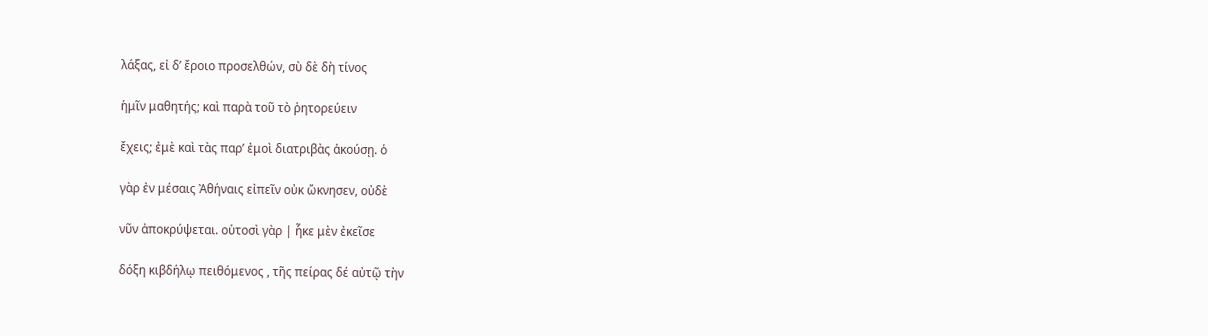λάξας, εἰ δ’ ἔροιο προσελθών, σὺ δὲ δὴ τίνος

ἡμῖν μαθητής; καὶ παρὰ τοῦ τὸ ῥητορεύειν

ἔχεις; ἐμὲ καὶ τὰς παρ’ ἐμοὶ διατριβὰς ἀκούσῃ. ὁ

γὰρ ἐν μέσαις Ἀθήναις εἰπεῖν οὐκ ὤκνησεν, οὐδὲ

νῦν ἀποκρύψεται. οὑτοσὶ γὰρ | ἧκε μὲν ἐκεῖσε

δόξη κιβδήλῳ πειθόμενος , τῆς πείρας δέ αὐτῷ τὴν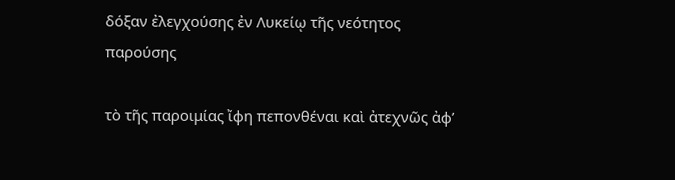δόξαν ἐλεγχούσης ἐν Λυκείῳ τῆς νεότητος παρούσης

τὸ τῆς παροιμίας ἴφη πεπονθέναι καὶ ἀτεχνῶς ἀφ’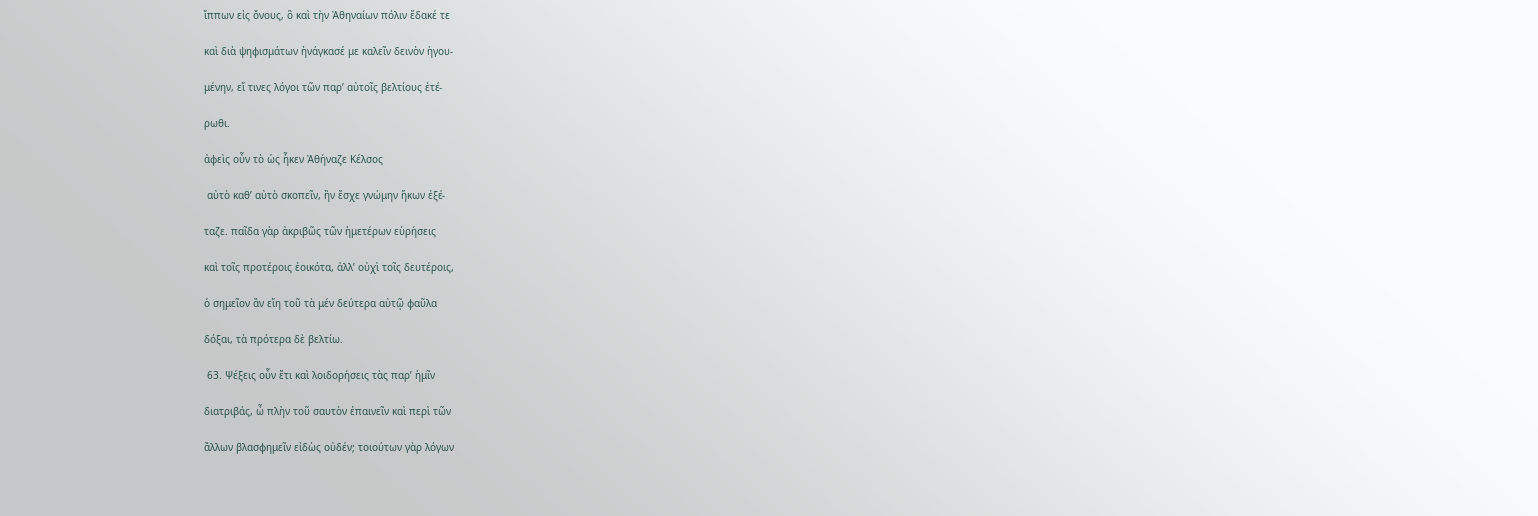ἵππων εἰς ὄνους, ὃ καὶ τὴν Ἀθηναίων πόλιν ἔδακέ τε

καὶ διὰ ψηφισμάτων ἠνάγκασέ με καλεῖν δεινὸν ἡγου-

μένην, εἴ τινες λόγοι τῶν παρ’ αὐτοῖς βελτίους ἑτέ-

ρωθι.

ἀφεὶς οὖν τὸ ὡς ἧκεν Ἀθήναζε Κέλσος

 αὐτὸ καθ’ αὐτὸ σκοπεῖν, ἢν ἔσχε γνώμην ἥκων ἐξέ-

ταζε. παῖδα γὰρ ἀκριβῶς τῶν ἡμετέρων εὑρήσεις

καὶ τοῖς προτέροις ἐοικότα, ἀλλ’ οὐχὶ τοῖς δευτέροις,

ὁ σημεῖον ἂν εἴη τοῦ τὰ μέν δεύτερα αὐτῷ φαῦλα

δόξαι, τὰ πρότερα δὲ βελτίω.

 63. Ψέξεις οὖν ἔτι καὶ λοιδορήσεις τὰς παρ’ ἡμῖν

διατριβάς, ὦ πλὴν τοῦ σαυτὸν ἐπαινεῖν καὶ περὶ τῶν

ἄλλων βλασφημεῖν εἰδὼς οὐδέν; τοιούτων γὰρ λόγων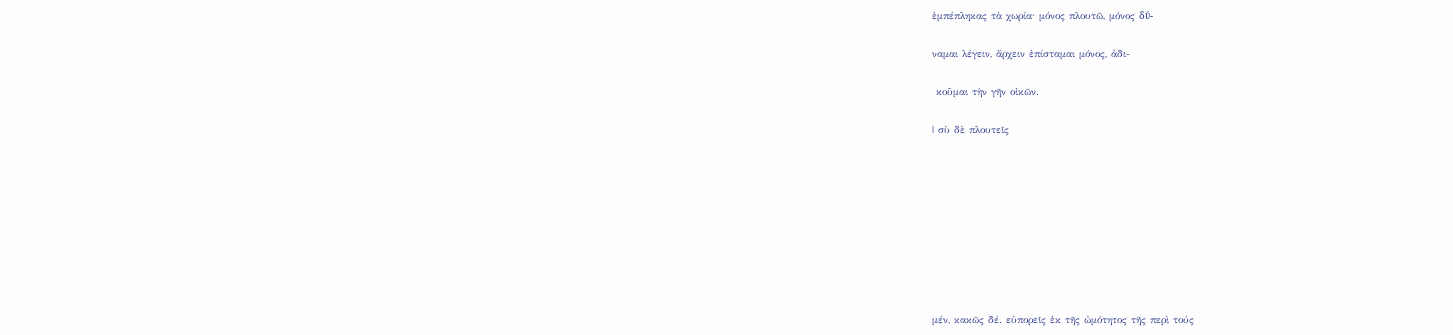ἐμπέπληκας τὰ χωρία· μόνος πλουτῶ, μόνος δύ-

ναμαι λέγειν, ἄρχειν ἐπίσταμαι μόνος, ἀδι-

 κοῦμαι τὴν γῆν οἰκῶν.

| σὺ δὲ πλουτεῖς









μέν, κακῶς δέ. εὐπορεῖς ἐκ τῆς ὠμότητος τῆς περὶ τούς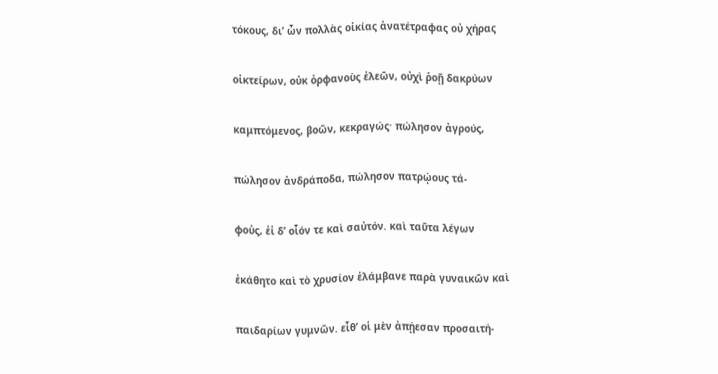τόκους, δι’ ὧν πολλὰς οἰκίας ἀνατέτραφας οὐ χήρας

οἰκτείρων, οὐκ ὀρφανοὺς ἐλεῶν, οὐχὶ ῥοῇ δακρύων

καμπτόμενος, βοῶν, κεκραγώς· πώλησον ἀγρούς,

πώλησον ἀνδράποδα, πώλησον πατρῴους τά-

φοὑς, ἑἰ δ’ οἷόν τε καὶ σαὐτόν. καὶ ταῦτα λέγων

ἐκάθητο καὶ τὸ χρυσίον ἐλάμβανε παρὰ γυναικῶν καὶ

παιδαρίων γυμνῶν. εἶθ’ οἱ μὲν ἀπῄεσαν προσαιτή-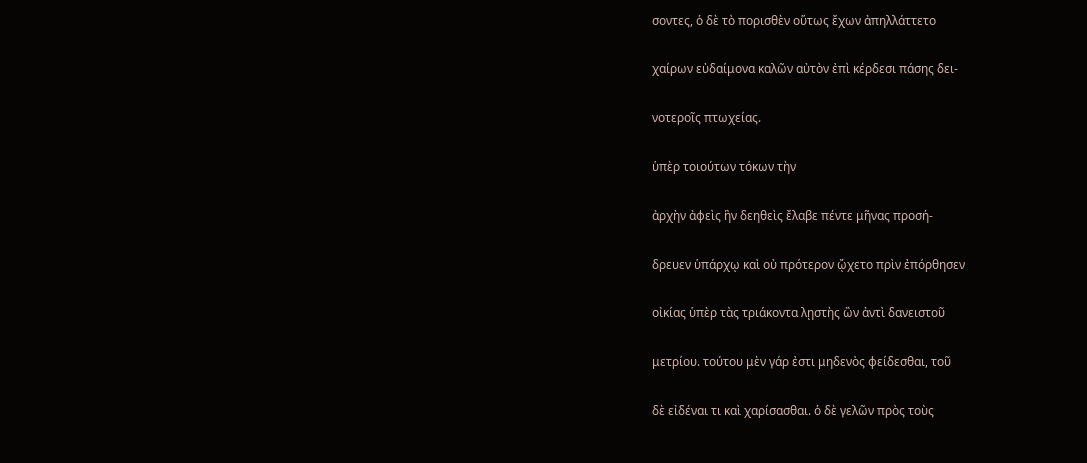σοντες, ὁ δὲ τὸ πορισθὲν οὕτως ἔχων ἀπηλλάττετο

χαίρων εὐδαίμονα καλῶν αὐτὸν ἐπὶ κέρδεσι πάσης δει-

νοτεροῖς πτωχείας.

ὑπὲρ τοιούτων τόκων τὴν

ἀρχὴν ἀφεὶς ἣν δεηθεὶς ἔλαβε πέντε μῆνας προσή-

δρευεν ὑπάρχῳ καὶ οὐ πρότερον ᾤχετο πρὶν ἐπόρθησεν

οἰκίας ὑπὲρ τὰς τριάκοντα λῃστὴς ὢν ἀντὶ δανειστοῦ

μετρίου. τούτου μὲν γάρ ἐστι μηδενὸς φείδεσθαι, τοῦ

δὲ εἰδέναι τι καὶ χαρίσασθαι. ὁ δὲ γελῶν πρὸς τοὺς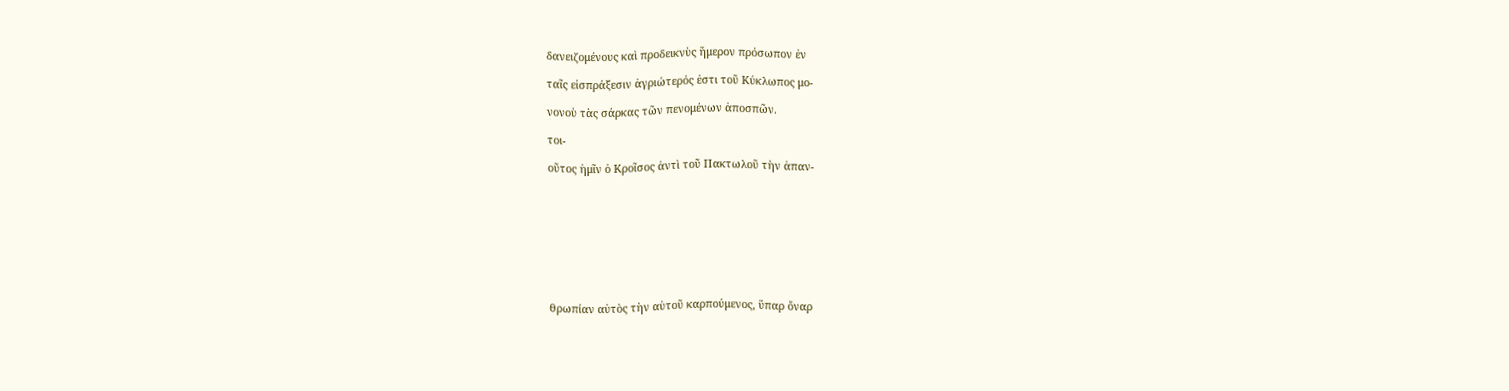δανειζομένους καὶ προδεικνὺς ἥμερον πρόσωπον ἐν

ταῖς εἰσπράξεσιν ἀγριώτερός ἐστι τοῦ Κύκλωπος μο-

νονοὺ τὰς σάρκας τῶν πενομένων ἀποσπῶν.

τοι-

οῦτος ἡμῖν ὁ Κροῖσος ἀντὶ τοῦ Πακτωλοῦ τὴν ἀπαν-









θρωπίαν αὐτὸς τὴν αὑτοῦ καρπούμενος, ὕπαρ ὄναρ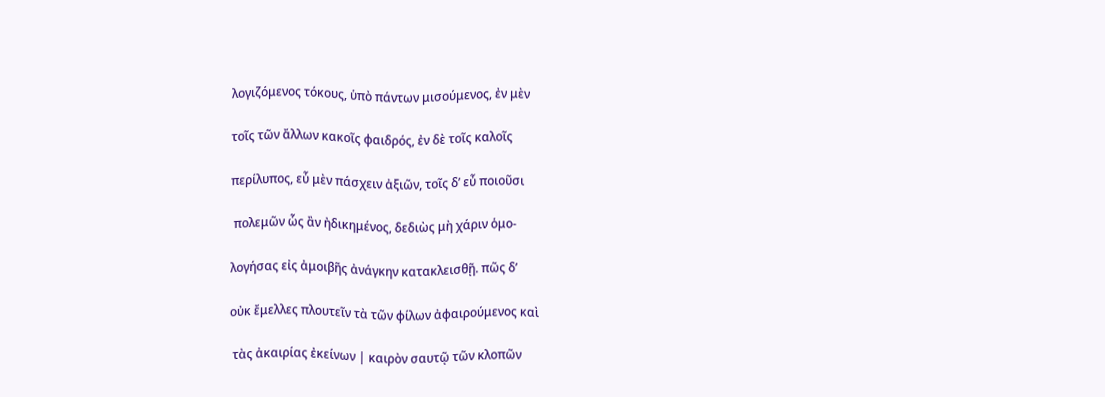λογιζόμενος τόκους, ὑπὸ πάντων μισούμενος, ἐν μὲν

τοῖς τῶν ἄλλων κακοῖς φαιδρός, ἐν δὲ τοῖς καλοῖς

περίλυπος, εὖ μὲν πάσχειν ἀξιῶν, τοῖς δ’ εὖ ποιοῦσι

 πολεμῶν ὧς ἂν ἠδικημένος, δεδιὼς μὴ χάριν ὁμο-

λογήσας εἰς ἀμοιβῆς ἀνάγκην κατακλεισθῇ. πῶς δ’

οὐκ ἔμελλες πλουτεῖν τὰ τῶν φίλων ἀφαιρούμενος καὶ

 τὰς ἀκαιρίας ἐκείνων | καιρὸν σαυτῷ τῶν κλοπῶν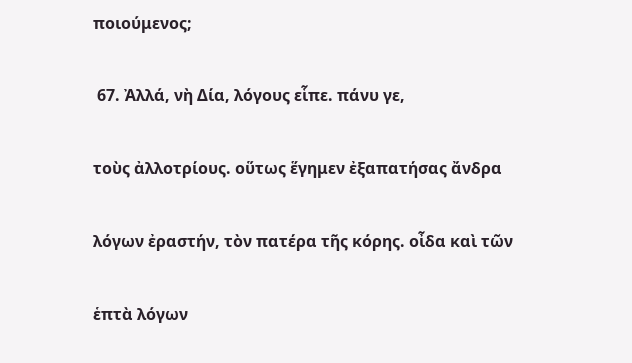ποιούμενος;

 67. Ἀλλά, νὴ Δία, λόγους εἷπε. πάνυ γε,

τοὺς ἀλλοτρίους. οὕτως ἕγημεν ἐξαπατήσας ἄνδρα

λόγων ἐραστήν, τὸν πατέρα τῆς κόρης. οἶδα καὶ τῶν

ἑπτὰ λόγων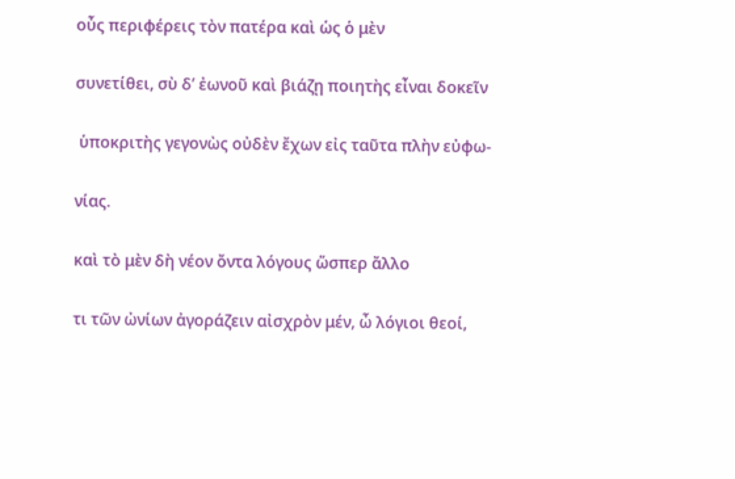οὖς περιφέρεις τὸν πατέρα καὶ ὡς ὁ μὲν

συνετίθει, σὺ δ’ ἐωνοῦ καὶ βιάζῃ ποιητὴς εἶναι δοκεῖν

 ὑποκριτὴς γεγονὼς οὐδὲν ἔχων εἰς ταῦτα πλὴν εὐφω-

νίας.

καὶ τὸ μὲν δὴ νέον ὄντα λόγους ὥσπερ ἄλλο

τι τῶν ὠνίων ἀγοράζειν αἰσχρὸν μέν, ὦ λόγιοι θεοί,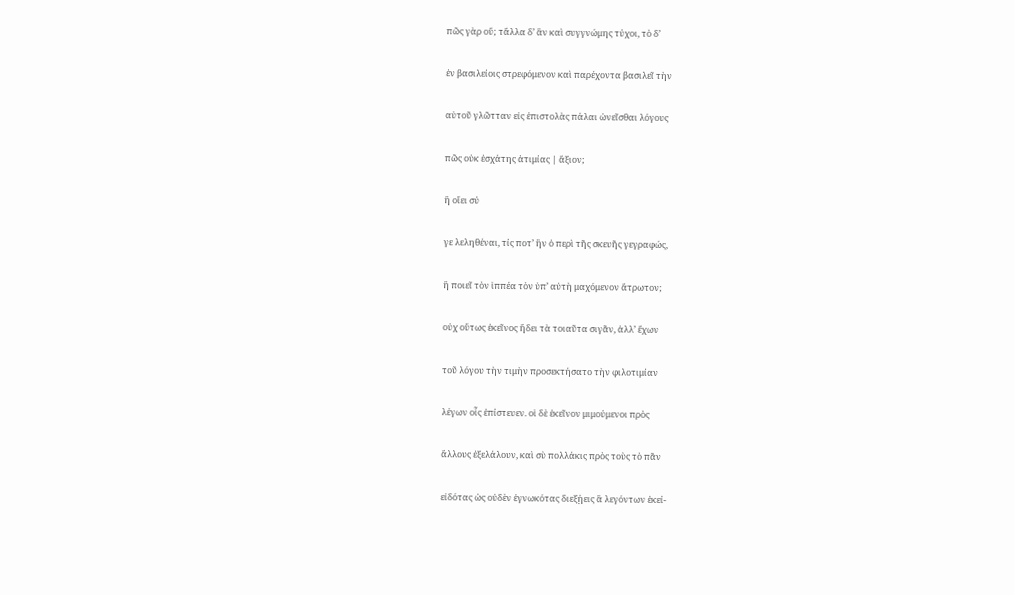πῶς γὰρ οὔ; τἄλλα δ’ ἂν καὶ συγγνώμης τύχοι, τὸ δ’

ἐν βασιλείοις στρεφόμενον καὶ παρέχοντα βασιλεῖ τὴν

αὑτοῦ γλῶτταν εἰς ἐπιστολὰς πάλαι ὠνεῖσθαι λόγους

πῶς οὐκ ἐσχάτης ἀτιμίας | ἄξιον;

ἢ οἴει σύ

γε λεληθέναι, τίς ποτ’ ἣν ὁ περὶ τῆς σκευῆς γεγραφώς,

ἢ ποιεῖ τὸν ἱππέα τὸν ὑπ’ αὐτὴ μαχόμενον ἄτρωτον;

οὐχ οὕτως ἐκεῖνος ἤδει τὰ τοιαῦτα σιγᾶν, ἀλλ’ ἔχων

τοῦ λόγου τὴν τιμὴν προσεκτήσατο τὴν φιλοτιμίαν

λέγων οἷς ἐπίστευεν. οἱ δὲ ἐκεῖνον μιμούμενοι πρὸς

ἄλλους ἐξελάλουν, καὶ σὺ πολλάκις πρὸς τοὺς τὸ πᾶν

εἰδότας ὡς οὐδὲν ἐγνωκότας διεξῄεις ἃ λεγόντων ἐκεί-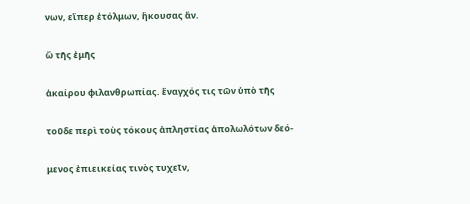νων, εἴπερ ἐτόλμων, ἤκουσας ἄν.

ὢ τῆς ἐμῆς

ἀκαίρου φιλανθρωπίας. ἔναγχός τις τῶν ὑπὸ τῆς

τοῦδε περὶ τοὺς τόκους ἀπληστίας ἀπολωλότων δεό-

μενος ἐπιεικείας τινὸς τυχεῖν,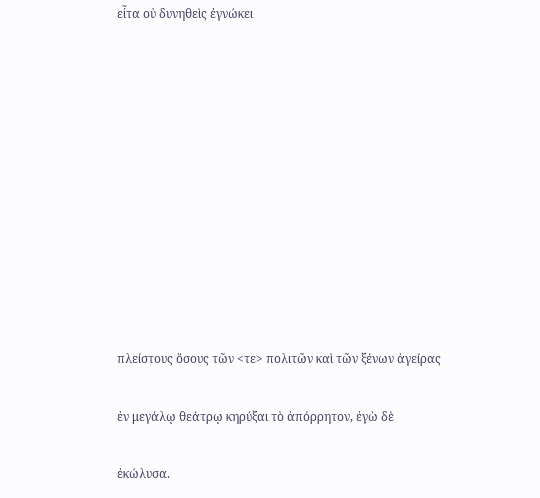εἶτα οὐ δυνηθεὶς ἐγνώκει











πλείστους ὅσους τῶν <τε> πολιτῶν καὶ τῶν ξένων ἀγείρας

ἐν μεγάλῳ θεάτρῳ κηρύξαι τὸ ἀπόρρητον, ἐγὼ δὲ

ἐκώλυσα.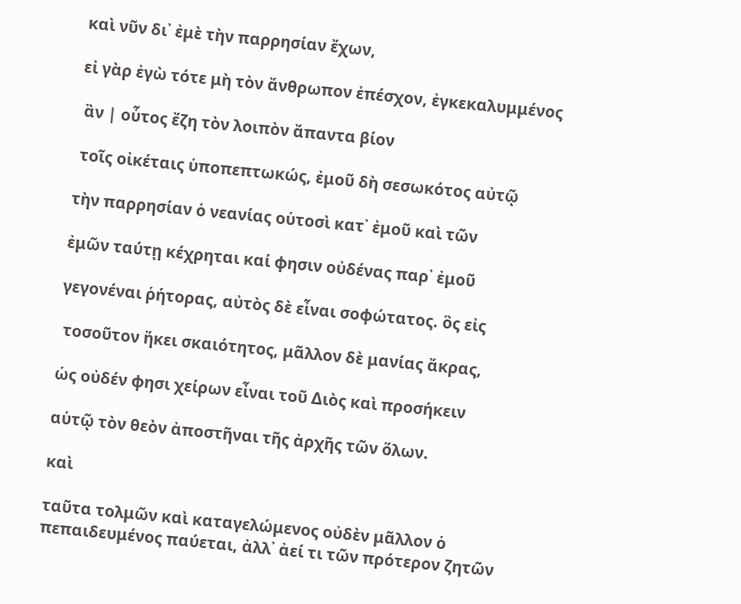καὶ νῦν δι᾿ ἐμὲ τὴν παρρησίαν ἔχων,

εἰ γὰρ ἐγὼ τότε μὴ τὸν ἄνθρωπον ἐπέσχον, ἐγκεκαλυμμένος

 ἂν | οὗτος ἔζη τὸν λοιπὸν ἄπαντα βίον

 τοῖς οἰκέταις ὑποπεπτωκώς, ἐμοῦ δὴ σεσωκότος αὐτῷ

τὴν παρρησίαν ὁ νεανίας οὑτοσὶ κατ᾿ ἐμοῦ καὶ τῶν

ἐμῶν ταύτῃ κέχρηται καί φησιν οὐδένας παρ᾿ ἐμοῦ

γεγονέναι ῥήτορας, αὐτὸς δὲ εἶναι σοφώτατος. ὃς εἰς

 τοσοῦτον ἥκει σκαιότητος, μᾶλλον δὲ μανίας ἄκρας,

ὡς οὐδέν φησι χείρων εἶναι τοῦ Διὸς καὶ προσήκειν

αὑτῷ τὸν θεὸν ἀποστῆναι τῆς ἀρχῆς τῶν ὅλων.

καὶ

ταῦτα τολμῶν καὶ καταγελώμενος οὐδὲν μᾶλλον ὁ πεπαιδευμένος παύεται, ἀλλ᾿ ἀεί τι τῶν πρότερον ζητῶν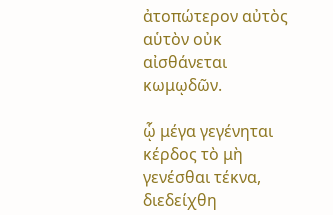ἀτοπώτερον αὐτὸς αὑτὸν οὐκ αἰσθάνεται κωμῳδῶν.

ᾧ μέγα γεγένηται κέρδος τὸ μὴ γενέσθαι τέκνα, διεδείχθη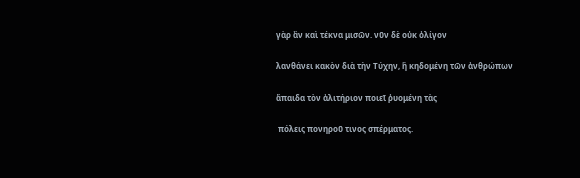γὰρ ἂν καὶ τέκνα μισῶν. νῦν δὲ οὐκ ὀλίγον

λανθάνει κακὸν διὰ τὴν Τύχην, ἣ κηδομένη τῶν ἀνθρώπων

ἄπαιδα τὸν ἀλιτήριον ποιεῖ ῥυομένη τὰς

 πόλεις πονηροῦ τινος σπέρματος.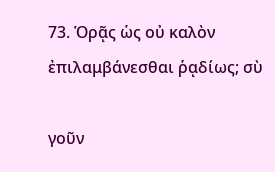73. Ὁρᾷς ὡς οὐ καλὸν ἐπιλαμβάνεσθαι ῥᾳδίως; σὺ

γοῦν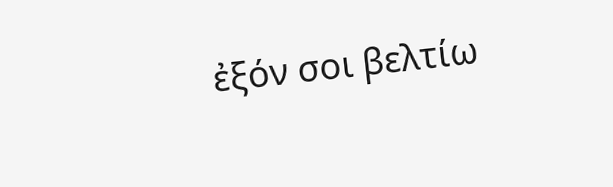ἐξόν σοι βελτίω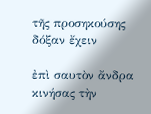τῆς προσηκούσης δόξαν ἔχειν

ἐπὶ σαυτὸν ἄνδρα κινήσας τὴν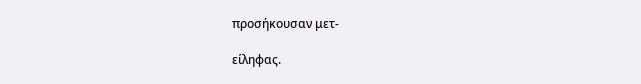προσήκουσαν μετ-

είληφας.